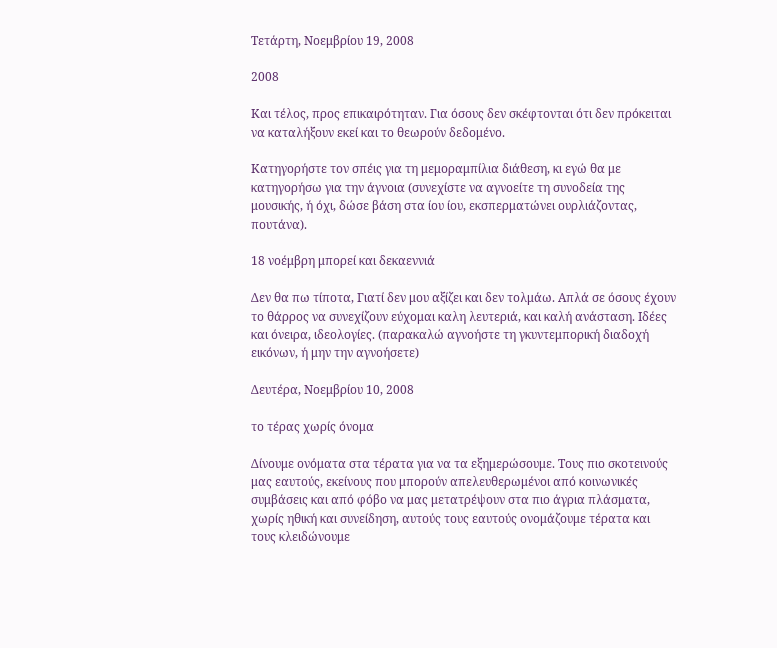Τετάρτη, Νοεμβρίου 19, 2008

2008

Και τέλος, προς επικαιρότηταν. Για όσους δεν σκέφτονται ότι δεν πρόκειται να καταλήξουν εκεί και το θεωρούν δεδομένο.

Κατηγορήστε τον σπέις για τη μεμοραμπίλια διάθεση, κι εγώ θα με κατηγορήσω για την άγνοια (συνεχίστε να αγνοείτε τη συνοδεία της μουσικής, ή όχι, δώσε βάση στα ίου ίου, εκσπερματώνει ουρλιάζοντας, πουτάνα).

18 νοέμβρη μπορεί και δεκαεννιά

Δεν θα πω τίποτα, Γιατί δεν μου αξίζει και δεν τολμάω. Απλά σε όσους έχουν το θάρρος να συνεχίζουν εύχομαι καλη λευτεριά, και καλή ανάσταση. Ιδέες και όνειρα, ιδεολογίες. (παρακαλώ αγνοήστε τη γκυντεμπορική διαδοχή εικόνων, ή μην την αγνοήσετε)

Δευτέρα, Νοεμβρίου 10, 2008

το τέρας χωρίς όνομα

Δίνουμε ονόματα στα τέρατα για να τα εξημερώσουμε. Τους πιο σκοτεινούς μας εαυτούς, εκείνους που μπορούν απελευθερωμένοι από κοινωνικές συμβάσεις και από φόβο να μας μετατρέψουν στα πιο άγρια πλάσματα, χωρίς ηθική και συνείδηση, αυτούς τους εαυτούς ονομάζουμε τέρατα και τους κλειδώνουμε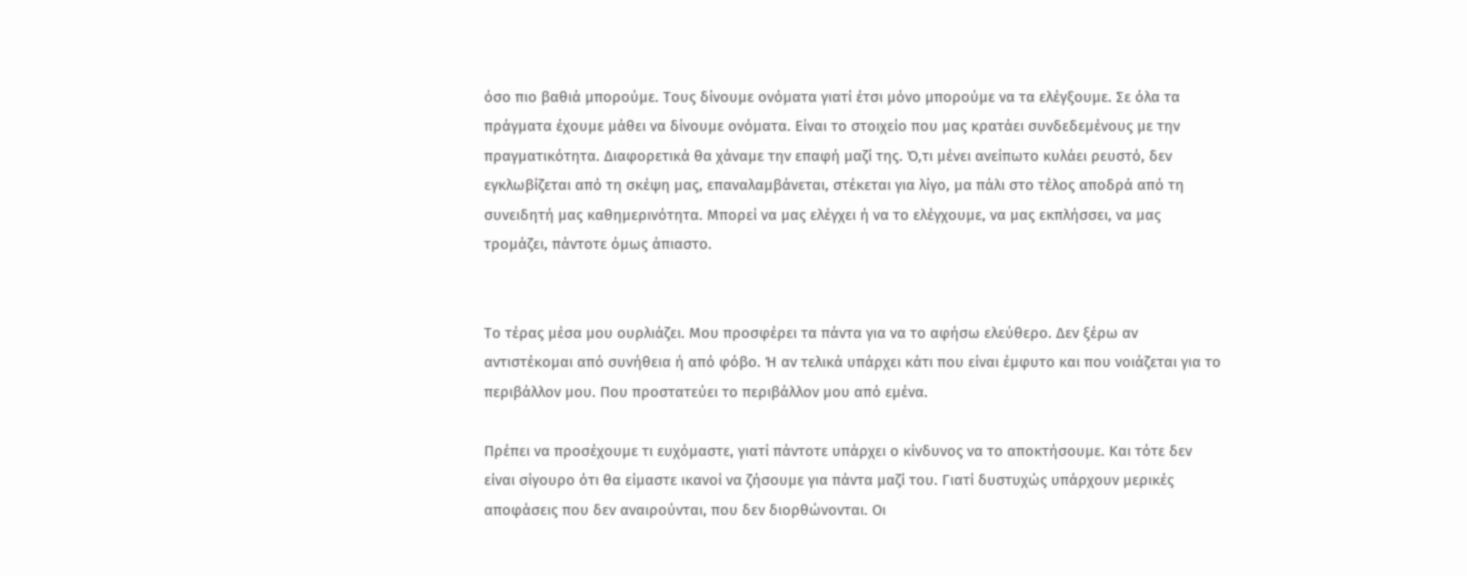όσο πιο βαθιά μπορούμε. Τους δίνουμε ονόματα γιατί έτσι μόνο μπορούμε να τα ελέγξουμε. Σε όλα τα πράγματα έχουμε μάθει να δίνουμε ονόματα. Είναι το στοιχείο που μας κρατάει συνδεδεμένους με την πραγματικότητα. Διαφορετικά θα χάναμε την επαφή μαζί της. Ό,τι μένει ανείπωτο κυλάει ρευστό, δεν εγκλωβίζεται από τη σκέψη μας, επαναλαμβάνεται, στέκεται για λίγο, μα πάλι στο τέλος αποδρά από τη συνειδητή μας καθημερινότητα. Μπορεί να μας ελέγχει ή να το ελέγχουμε, να μας εκπλήσσει, να μας τρομάζει, πάντοτε όμως άπιαστο.


Το τέρας μέσα μου ουρλιάζει. Μου προσφέρει τα πάντα για να το αφήσω ελεύθερο. Δεν ξέρω αν αντιστέκομαι από συνήθεια ή από φόβο. Ή αν τελικά υπάρχει κάτι που είναι έμφυτο και που νοιάζεται για το περιβάλλον μου. Που προστατεύει το περιβάλλον μου από εμένα.

Πρέπει να προσέχουμε τι ευχόμαστε, γιατί πάντοτε υπάρχει ο κίνδυνος να το αποκτήσουμε. Και τότε δεν είναι σίγουρο ότι θα είμαστε ικανοί να ζήσουμε για πάντα μαζί του. Γιατί δυστυχώς υπάρχουν μερικές αποφάσεις που δεν αναιρούνται, που δεν διορθώνονται. Οι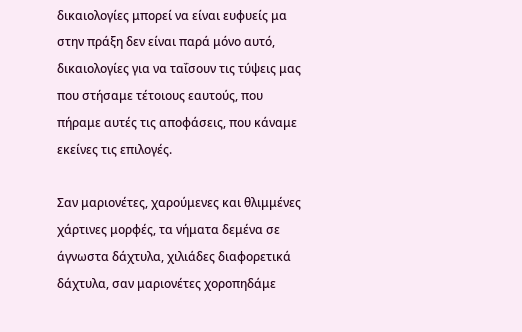δικαιολογίες μπορεί να είναι ευφυείς μα στην πράξη δεν είναι παρά μόνο αυτό, δικαιολογίες για να ταΐσουν τις τύψεις μας που στήσαμε τέτοιους εαυτούς, που πήραμε αυτές τις αποφάσεις, που κάναμε εκείνες τις επιλογές.

Σαν μαριονέτες, χαρούμενες και θλιμμένες χάρτινες μορφές, τα νήματα δεμένα σε άγνωστα δάχτυλα, χιλιάδες διαφορετικά δάχτυλα, σαν μαριονέτες χοροπηδάμε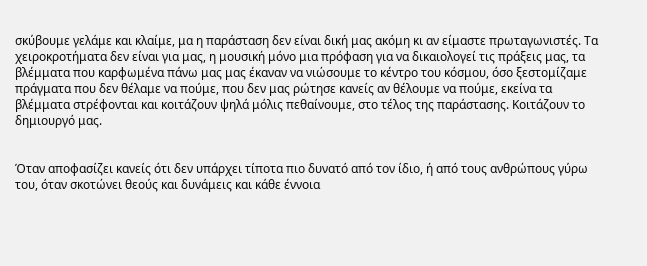σκύβουμε γελάμε και κλαίμε, μα η παράσταση δεν είναι δική μας ακόμη κι αν είμαστε πρωταγωνιστές. Τα χειροκροτήματα δεν είναι για μας, η μουσική μόνο μια πρόφαση για να δικαιολογεί τις πράξεις μας, τα βλέμματα που καρφωμένα πάνω μας μας έκαναν να νιώσουμε το κέντρο του κόσμου, όσο ξεστομίζαμε πράγματα που δεν θέλαμε να πούμε, που δεν μας ρώτησε κανείς αν θέλουμε να πούμε, εκείνα τα βλέμματα στρέφονται και κοιτάζουν ψηλά μόλις πεθαίνουμε, στο τέλος της παράστασης. Κοιτάζουν το δημιουργό μας.


Όταν αποφασίζει κανείς ότι δεν υπάρχει τίποτα πιο δυνατό από τον ίδιο, ή από τους ανθρώπους γύρω του, όταν σκοτώνει θεούς και δυνάμεις και κάθε έννοια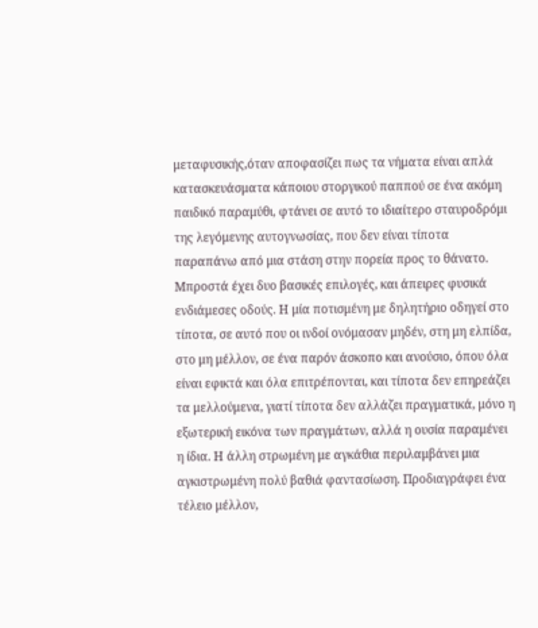μεταφυσικής,όταν αποφασίζει πως τα νήματα είναι απλά κατασκευάσματα κάποιου στοργικού παππού σε ένα ακόμη παιδικό παραμύθι, φτάνει σε αυτό το ιδιαίτερο σταυροδρόμι της λεγόμενης αυτογνωσίας, που δεν είναι τίποτα παραπάνω από μια στάση στην πορεία προς το θάνατο. Μπροστά έχει δυο βασικές επιλογές, και άπειρες φυσικά ενδιάμεσες οδούς. Η μία ποτισμένη με δηλητήριο οδηγεί στο τίποτα, σε αυτό που οι ινδοί ονόμασαν μηδέν, στη μη ελπίδα, στο μη μέλλον, σε ένα παρόν άσκοπο και ανούσιο, όπου όλα είναι εφικτά και όλα επιτρέπονται, και τίποτα δεν επηρεάζει τα μελλούμενα, γιατί τίποτα δεν αλλάζει πραγματικά, μόνο η εξωτερική εικόνα των πραγμάτων, αλλά η ουσία παραμένει η ίδια. Η άλλη στρωμένη με αγκάθια περιλαμβάνει μια αγκιστρωμένη πολύ βαθιά φαντασίωση. Προδιαγράφει ένα τέλειο μέλλον,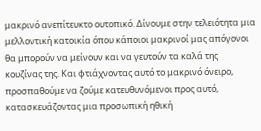μακρινό ανεπίτευκτο ουτοπικό. Δίνουμε στην τελειότητα μια μελλοντική κατοικία όπου κάποιοι μακρινοί μας απόγονοι θα μπορούν να μείνουν και να γευτούν τα καλά της κουζίνας της. Και φτιάχνοντας αυτό το μακρινό όνειρο, προσπαθούμε να ζούμε κατευθυνόμενοι προς αυτό, κατασκευάζοντας μια προσωπική ηθική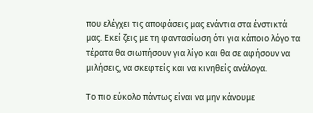που ελέγχει τις αποφάσεις μας ενάντια στα ένστικτά μας. Εκεί ζεις με τη φαντασίωση ότι για κάποιο λόγο τα τέρατα θα σιωπήσουν για λίγο και θα σε αφήσουν να μιλήσεις, να σκεφτείς και να κινηθείς ανάλογα.

Το πιο εύκολο πάντως είναι να μην κάνουμε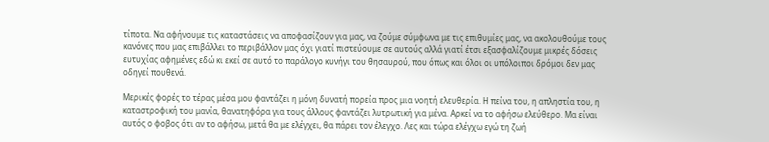τίποτα. Να αφήνουμε τις καταστάσεις να αποφασίζουν για μας, να ζούμε σύμφωνα με τις επιθυμίες μας, να ακολουθούμε τους κανόνες που μας επιβάλλει το περιβάλλον μας όχι γιατί πιστεύουμε σε αυτούς αλλά γιατί έτσι εξασφαλίζουμε μικρές δόσεις ευτυχίας αφημένες εδώ κι εκεί σε αυτό το παράλογο κυνήγι του θησαυρού, που όπως και όλοι οι υπόλοιποι δρόμοι δεν μας οδηγεί πουθενά.

Μερικές φορές το τέρας μέσα μου φαντάζει η μόνη δυνατή πορεία προς μια νοητή ελευθερία. Η πείνα του, η απληστία του, η καταστροφική του μανία, θανατηφόρα για τους άλλους φαντάζει λυτρωτική για μένα. Αρκεί να το αφήσω ελεύθερο. Μα είναι αυτός ο φοβος ότι αν το αφήσω, μετά θα με ελέγχει, θα πάρει τον έλεγχο. Λες και τώρα ελέγχω εγώ τη ζωή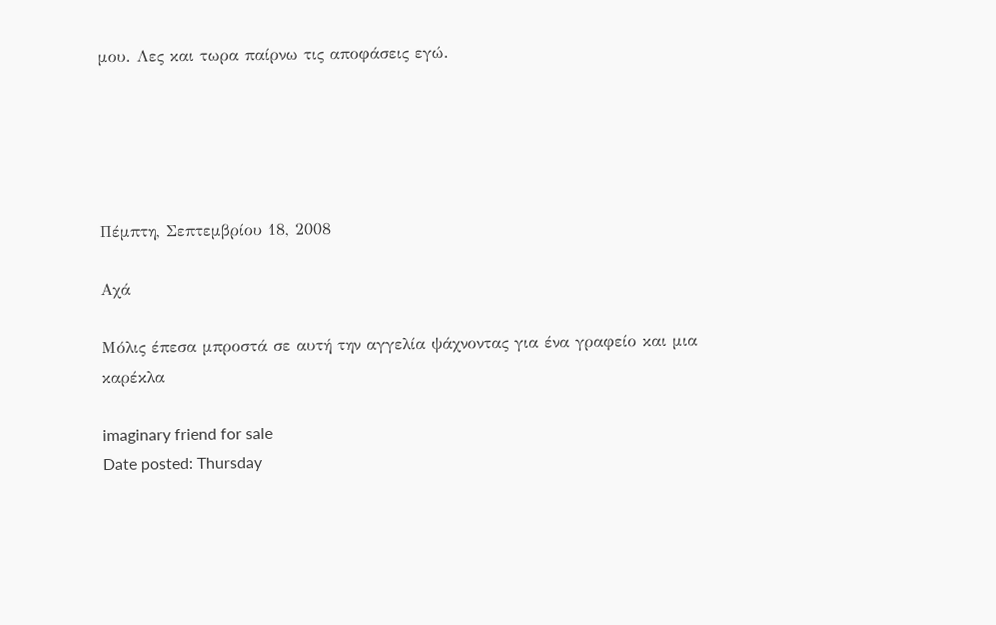μου. Λες και τωρα παίρνω τις αποφάσεις εγώ.





Πέμπτη, Σεπτεμβρίου 18, 2008

Αχά

Μόλις έπεσα μπροστά σε αυτή την αγγελία ψάχνοντας για ένα γραφείο και μια καρέκλα

imaginary friend for sale
Date posted: Thursday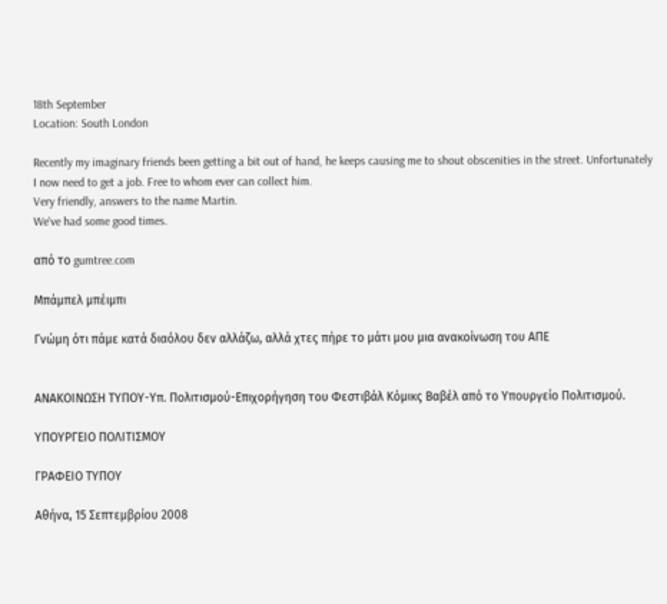18th September
Location: South London

Recently my imaginary friends been getting a bit out of hand, he keeps causing me to shout obscenities in the street. Unfortunately I now need to get a job. Free to whom ever can collect him.
Very friendly, answers to the name Martin.
We've had some good times.

από το gumtree.com

Μπάμπελ μπέιμπι

Γνώμη ότι πάμε κατά διαόλου δεν αλλάζω, αλλά χτες πήρε το μάτι μου μια ανακοίνωση του ΑΠΕ


ΑΝΑΚΟΙΝΩΣΗ ΤΥΠΟΥ-Υπ. Πολιτισμού-Επιχορήγηση του Φεστιβάλ Κόμικς Βαβέλ από το Υπουργείο Πολιτισμού.

ΥΠΟΥΡΓΕΙΟ ΠΟΛΙΤΙΣΜΟΥ

ΓΡΑΦΕΙΟ ΤΥΠΟΥ

Αθήνα, 15 Σεπτεμβρίου 2008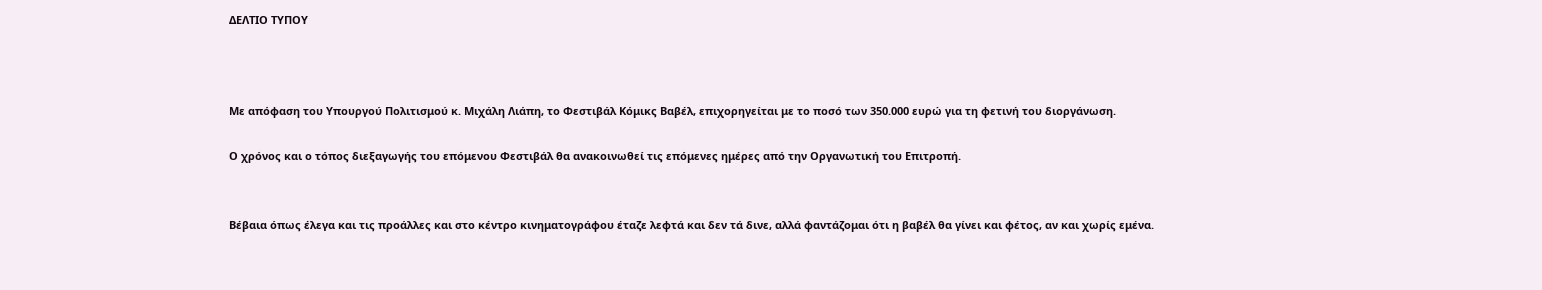ΔΕΛΤΙΟ ΤΥΠΟΥ



Με απόφαση του Υπουργού Πολιτισμού κ. Μιχάλη Λιάπη, το Φεστιβάλ Κόμικς Βαβέλ, επιχορηγείται με το ποσό των 350.000 ευρώ για τη φετινή του διοργάνωση.

Ο χρόνος και ο τόπος διεξαγωγής του επόμενου Φεστιβάλ θα ανακοινωθεί τις επόμενες ημέρες από την Οργανωτική του Επιτροπή.


Βέβαια όπως έλεγα και τις προάλλες και στο κέντρο κινηματογράφου έταζε λεφτά και δεν τά δινε, αλλά φαντάζομαι ότι η βαβέλ θα γίνει και φέτος, αν και χωρίς εμένα.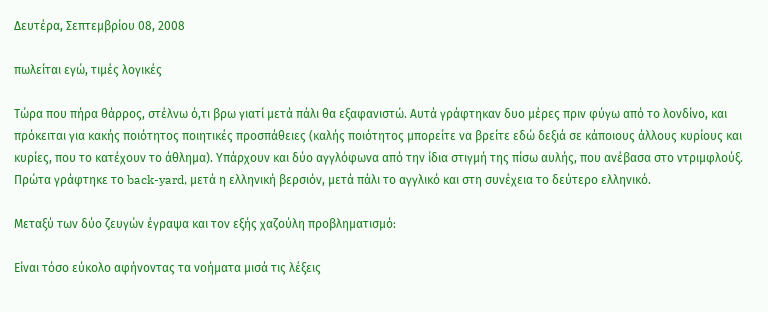Δευτέρα, Σεπτεμβρίου 08, 2008

πωλείται εγώ, τιμές λογικές

Τώρα που πήρα θάρρος, στέλνω ό,τι βρω γιατί μετά πάλι θα εξαφανιστώ. Αυτά γράφτηκαν δυο μέρες πριν φύγω από το λονδίνο, και πρόκειται για κακής ποιότητος ποιητικές προσπάθειες (καλής ποιότητος μπορείτε να βρείτε εδώ δεξιά σε κάποιους άλλους κυρίους και κυρίες, που το κατέχουν το άθλημα). Υπάρχουν και δύο αγγλόφωνα από την ίδια στιγμή της πίσω αυλής, που ανέβασα στο ντριμφλούξ. Πρώτα γράφτηκε το back-yard, μετά η ελληνική βερσιόν, μετά πάλι το αγγλικό και στη συνέχεια το δεύτερο ελληνικό.

Μεταξύ των δύο ζευγών έγραψα και τον εξής χαζούλη προβληματισμό:

Είναι τόσο εύκολο αφήνοντας τα νοήματα μισά τις λέξεις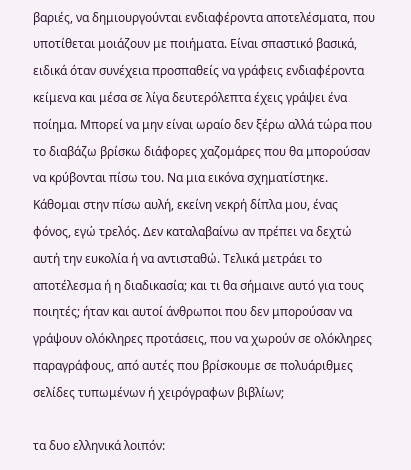βαριές, να δημιουργούνται ενδιαφέροντα αποτελέσματα, που υποτίθεται μοιάζουν με ποιήματα. Είναι σπαστικό βασικά, ειδικά όταν συνέχεια προσπαθείς να γράφεις ενδιαφέροντα κείμενα και μέσα σε λίγα δευτερόλεπτα έχεις γράψει ένα ποίημα. Μπορεί να μην είναι ωραίο δεν ξέρω αλλά τώρα που το διαβάζω βρίσκω διάφορες χαζομάρες που θα μπορούσαν να κρύβονται πίσω του. Να μια εικόνα σχηματίστηκε. Κάθομαι στην πίσω αυλή, εκείνη νεκρή δίπλα μου, ένας φόνος, εγώ τρελός. Δεν καταλαβαίνω αν πρέπει να δεχτώ αυτή την ευκολία ή να αντισταθώ. Τελικά μετράει το αποτέλεσμα ή η διαδικασία; και τι θα σήμαινε αυτό για τους ποιητές; ήταν και αυτοί άνθρωποι που δεν μπορούσαν να γράψουν ολόκληρες προτάσεις, που να χωρούν σε ολόκληρες παραγράφους, από αυτές που βρίσκουμε σε πολυάριθμες σελίδες τυπωμένων ή χειρόγραφων βιβλίων;

τα δυο ελληνικά λοιπόν: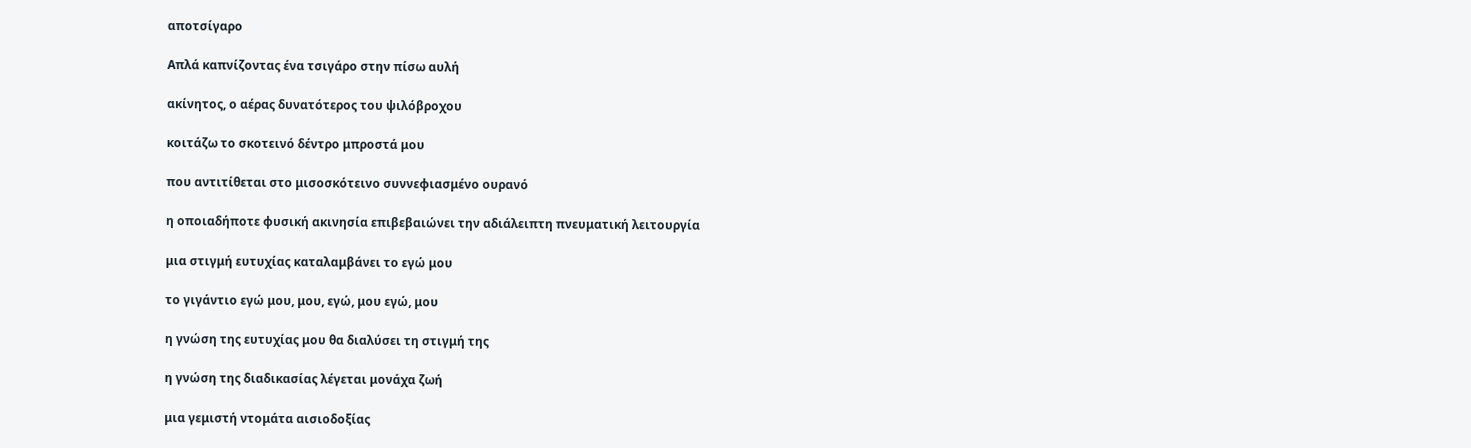αποτσίγαρο

Απλά καπνίζοντας ένα τσιγάρο στην πίσω αυλή

ακίνητος, ο αέρας δυνατότερος του ψιλόβροχου

κοιτάζω το σκοτεινό δέντρο μπροστά μου

που αντιτίθεται στο μισοσκότεινο συννεφιασμένο ουρανό

η οποιαδήποτε φυσική ακινησία επιβεβαιώνει την αδιάλειπτη πνευματική λειτουργία

μια στιγμή ευτυχίας καταλαμβάνει το εγώ μου

το γιγάντιο εγώ μου, μου, εγώ, μου εγώ, μου

η γνώση της ευτυχίας μου θα διαλύσει τη στιγμή της

η γνώση της διαδικασίας λέγεται μονάχα ζωή

μια γεμιστή ντομάτα αισιοδοξίας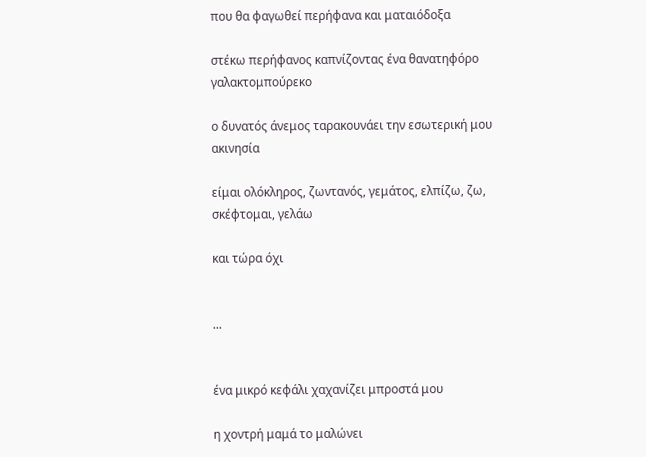που θα φαγωθεί περήφανα και ματαιόδοξα

στέκω περήφανος καπνίζοντας ένα θανατηφόρο γαλακτομπούρεκο

ο δυνατός άνεμος ταρακουνάει την εσωτερική μου ακινησία

είμαι ολόκληρος, ζωντανός, γεμάτος, ελπίζω, ζω, σκέφτομαι, γελάω

και τώρα όχι


...


ένα μικρό κεφάλι χαχανίζει μπροστά μου

η χοντρή μαμά το μαλώνει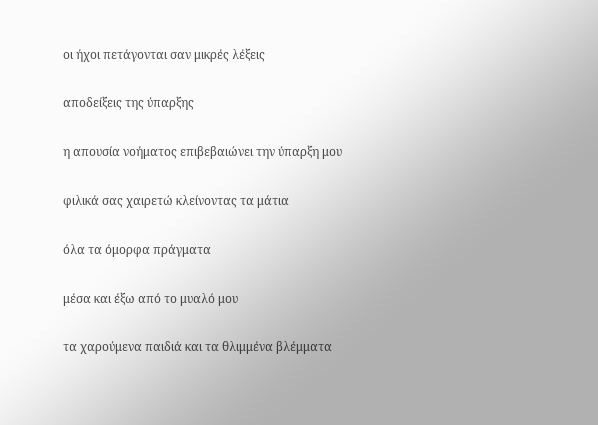οι ήχοι πετάγονται σαν μικρές λέξεις

αποδείξεις της ύπαρξης

η απουσία νοήματος επιβεβαιώνει την ύπαρξη μου

φιλικά σας χαιρετώ κλείνοντας τα μάτια

όλα τα όμορφα πράγματα

μέσα και έξω από το μυαλό μου

τα χαρούμενα παιδιά και τα θλιμμένα βλέμματα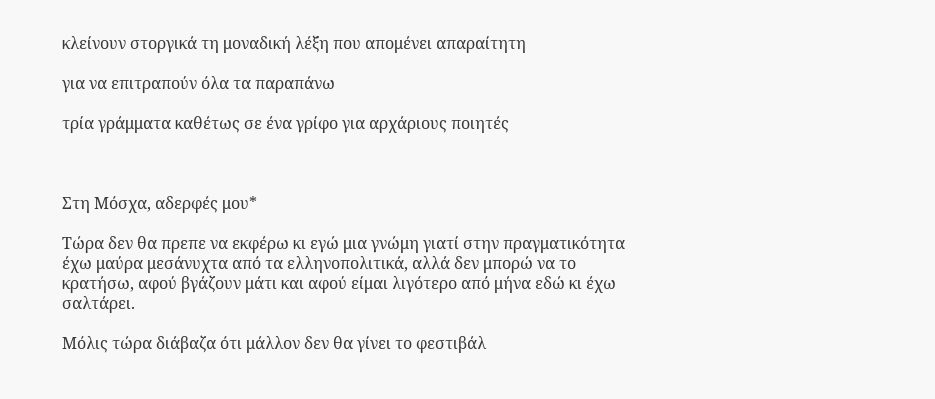κλείνουν στοργικά τη μοναδική λέξη που απομένει απαραίτητη

για να επιτραπούν όλα τα παραπάνω

τρία γράμματα καθέτως σε ένα γρίφο για αρχάριους ποιητές



Στη Μόσχα, αδερφές μου*

Τώρα δεν θα πρεπε να εκφέρω κι εγώ μια γνώμη γιατί στην πραγματικότητα έχω μαύρα μεσάνυχτα από τα ελληνοπολιτικά, αλλά δεν μπορώ να το κρατήσω, αφού βγάζουν μάτι και αφού είμαι λιγότερο από μήνα εδώ κι έχω σαλτάρει.

Μόλις τώρα διάβαζα ότι μάλλον δεν θα γίνει το φεστιβάλ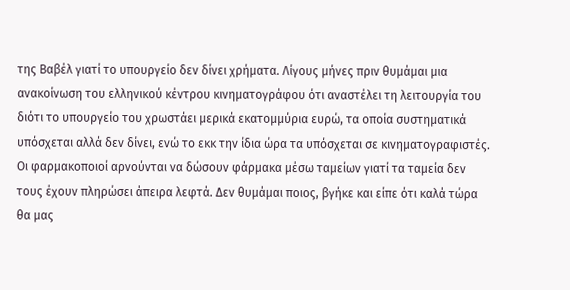της Βαβέλ γιατί το υπουργείο δεν δίνει χρήματα. Λίγους μήνες πριν θυμάμαι μια ανακοίνωση του ελληνικού κέντρου κινηματογράφου ότι αναστέλει τη λειτουργία του διότι το υπουργείο του χρωστάει μερικά εκατομμύρια ευρώ, τα οποία συστηματικά υπόσχεται αλλά δεν δίνει, ενώ το εκκ την ίδια ώρα τα υπόσχεται σε κινηματογραφιστές. Οι φαρμακοποιοί αρνούνται να δώσουν φάρμακα μέσω ταμείων γιατί τα ταμεία δεν τους έχουν πληρώσει άπειρα λεφτά. Δεν θυμάμαι ποιος, βγήκε και είπε ότι καλά τώρα θα μας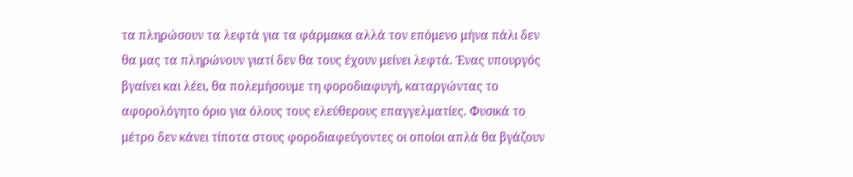τα πληρώσουν τα λεφτά για τα φάρμακα αλλά τον επόμενο μήνα πάλι δεν θα μας τα πληρώνουν γιατί δεν θα τους έχουν μείνει λεφτά. Ένας υπουργός βγαίνει και λέει, θα πολεμήσουμε τη φοροδιαφυγή, καταργώντας το αφορολόγητο όριο για όλους τους ελεύθερους επαγγελματίες. Φυσικά το μέτρο δεν κάνει τίποτα στους φοροδιαφεύγοντες οι οποίοι απλά θα βγάζουν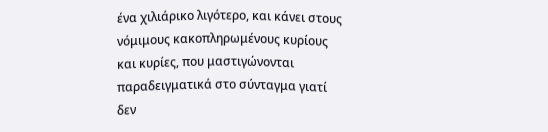ένα χιλιάρικο λιγότερο, και κάνει στους νόμιμους κακοπληρωμένους κυρίους και κυρίες, που μαστιγώνονται παραδειγματικά στο σύνταγμα γιατί δεν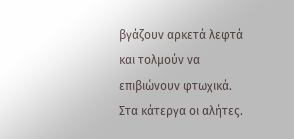βγάζουν αρκετά λεφτά και τολμούν να επιβιώνουν φτωχικά. Στα κάτεργα οι αλήτες.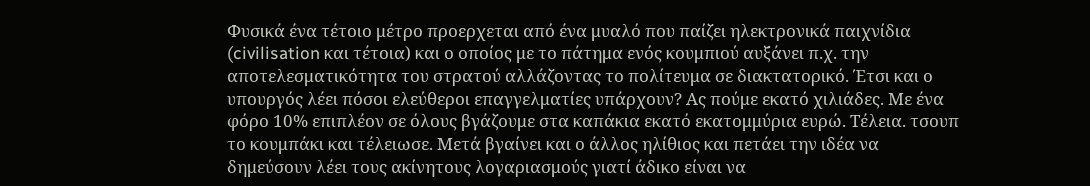Φυσικά ένα τέτοιο μέτρο προερχεται από ένα μυαλό που παίζει ηλεκτρονικά παιχνίδια (civilisation και τέτοια) και ο οποίος με το πάτημα ενός κουμπιού αυξάνει π.χ. την αποτελεσματικότητα του στρατού αλλάζοντας το πολίτευμα σε διακτατορικό. Έτσι και ο υπουργός λέει πόσοι ελεύθεροι επαγγελματίες υπάρχουν? Ας πούμε εκατό χιλιάδες. Με ένα φόρο 10% επιπλέον σε όλους βγάζουμε στα καπάκια εκατό εκατομμύρια ευρώ. Τέλεια. τσουπ το κουμπάκι και τέλειωσε. Μετά βγαίνει και ο άλλος ηλίθιος και πετάει την ιδέα να δημεύσουν λέει τους ακίνητους λογαριασμούς γιατί άδικο είναι να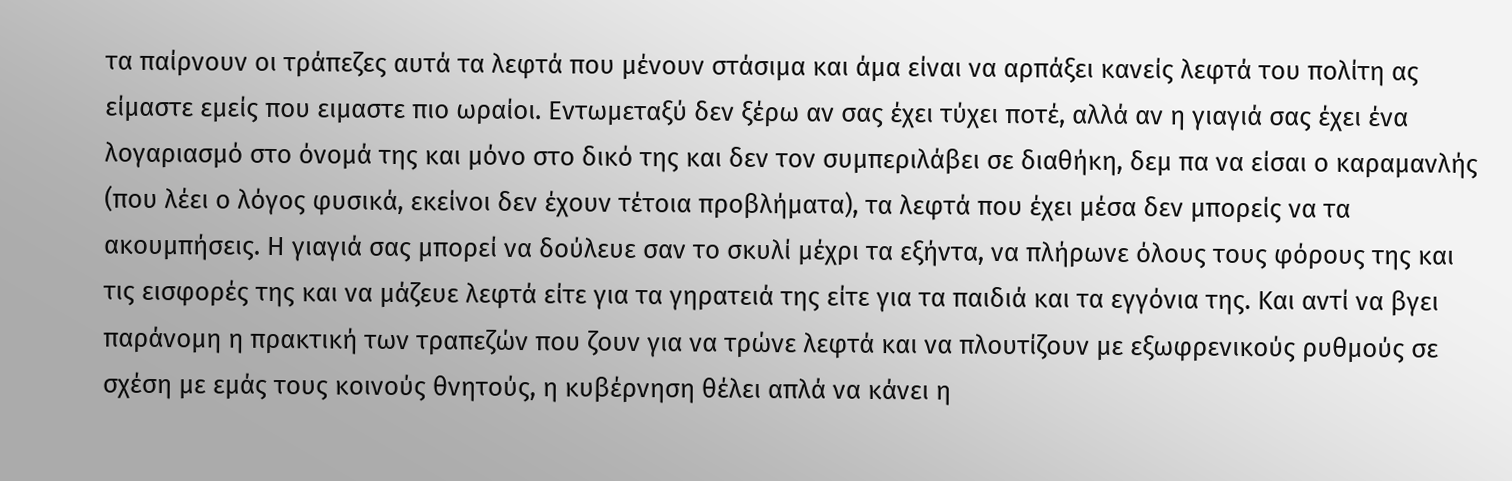τα παίρνουν οι τράπεζες αυτά τα λεφτά που μένουν στάσιμα και άμα είναι να αρπάξει κανείς λεφτά του πολίτη ας είμαστε εμείς που ειμαστε πιο ωραίοι. Εντωμεταξύ δεν ξέρω αν σας έχει τύχει ποτέ, αλλά αν η γιαγιά σας έχει ένα λογαριασμό στο όνομά της και μόνο στο δικό της και δεν τον συμπεριλάβει σε διαθήκη, δεμ πα να είσαι ο καραμανλής (που λέει ο λόγος φυσικά, εκείνοι δεν έχουν τέτοια προβλήματα), τα λεφτά που έχει μέσα δεν μπορείς να τα ακουμπήσεις. Η γιαγιά σας μπορεί να δούλευε σαν το σκυλί μέχρι τα εξήντα, να πλήρωνε όλους τους φόρους της και τις εισφορές της και να μάζευε λεφτά είτε για τα γηρατειά της είτε για τα παιδιά και τα εγγόνια της. Και αντί να βγει παράνομη η πρακτική των τραπεζών που ζουν για να τρώνε λεφτά και να πλουτίζουν με εξωφρενικούς ρυθμούς σε σχέση με εμάς τους κοινούς θνητούς, η κυβέρνηση θέλει απλά να κάνει η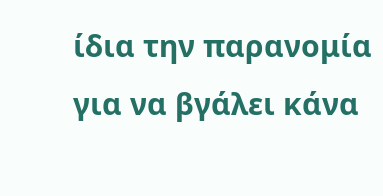ίδια την παρανομία για να βγάλει κάνα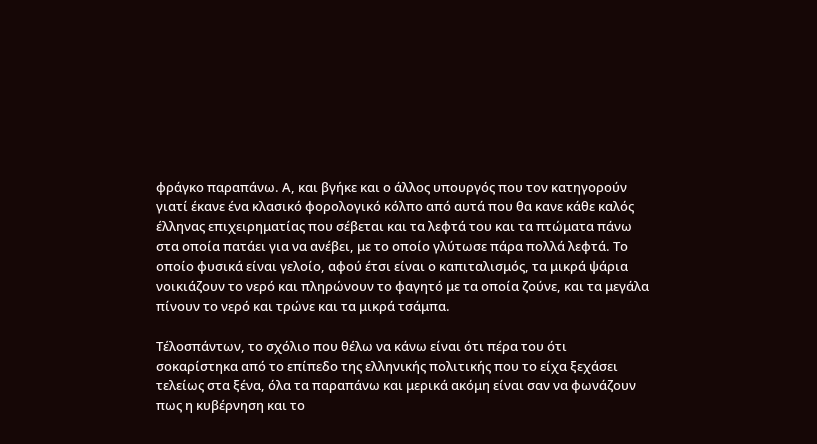φράγκο παραπάνω. Α, και βγήκε και ο άλλος υπουργός που τον κατηγορούν γιατί έκανε ένα κλασικό φορολογικό κόλπο από αυτά που θα κανε κάθε καλός έλληνας επιχειρηματίας που σέβεται και τα λεφτά του και τα πτώματα πάνω στα οποία πατάει για να ανέβει, με το οποίο γλύτωσε πάρα πολλά λεφτά. Το οποίο φυσικά είναι γελοίο, αφού έτσι είναι ο καπιταλισμός, τα μικρά ψάρια νοικιάζουν το νερό και πληρώνουν το φαγητό με τα οποία ζούνε, και τα μεγάλα πίνουν το νερό και τρώνε και τα μικρά τσάμπα.

Τέλοσπάντων, το σχόλιο που θέλω να κάνω είναι ότι πέρα του ότι σοκαρίστηκα από το επίπεδο της ελληνικής πολιτικής που το είχα ξεχάσει τελείως στα ξένα, όλα τα παραπάνω και μερικά ακόμη είναι σαν να φωνάζουν πως η κυβέρνηση και το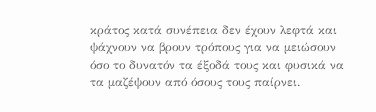κράτος κατά συνέπεια δεν έχουν λεφτά και ψάχνουν να βρουν τρόπους για να μειώσουν όσο το δυνατόν τα έξοδά τους και φυσικά να τα μαζέψουν από όσους τους παίρνει.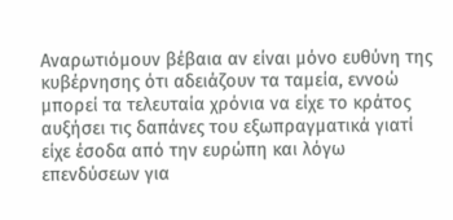Αναρωτιόμουν βέβαια αν είναι μόνο ευθύνη της κυβέρνησης ότι αδειάζουν τα ταμεία, εννοώ μπορεί τα τελευταία χρόνια να είχε το κράτος αυξήσει τις δαπάνες του εξωπραγματικά γιατί είχε έσοδα από την ευρώπη και λόγω επενδύσεων για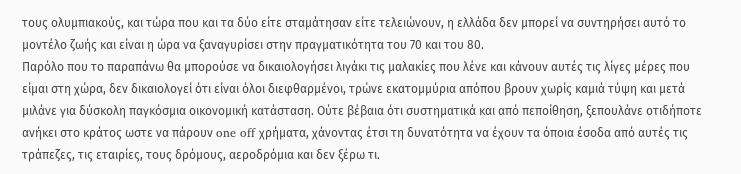τους ολυμπιακούς, και τώρα που και τα δύο είτε σταμάτησαν είτε τελειώνουν, η ελλάδα δεν μπορεί να συντηρήσει αυτό το μοντέλο ζωής και είναι η ώρα να ξαναγυρίσει στην πραγματικότητα του 70 και του 80.
Παρόλο που το παραπάνω θα μπορούσε να δικαιολογήσει λιγάκι τις μαλακίες που λένε και κάνουν αυτές τις λίγες μέρες που είμαι στη χώρα, δεν δικαιολογεί ότι είναι όλοι διεφθαρμένοι, τρώνε εκατομμύρια απόπου βρουν χωρίς καμιά τύψη και μετά μιλάνε για δύσκολη παγκόσμια οικονομική κατάσταση. Ούτε βέβαια ότι συστηματικά και από πεποίθηση, ξεπουλάνε οτιδήποτε ανήκει στο κράτος ωστε να πάρουν one off χρήματα, χάνοντας έτσι τη δυνατότητα να έχουν τα όποια έσοδα από αυτές τις τράπεζες, τις εταιρίες, τους δρόμους, αεροδρόμια και δεν ξέρω τι.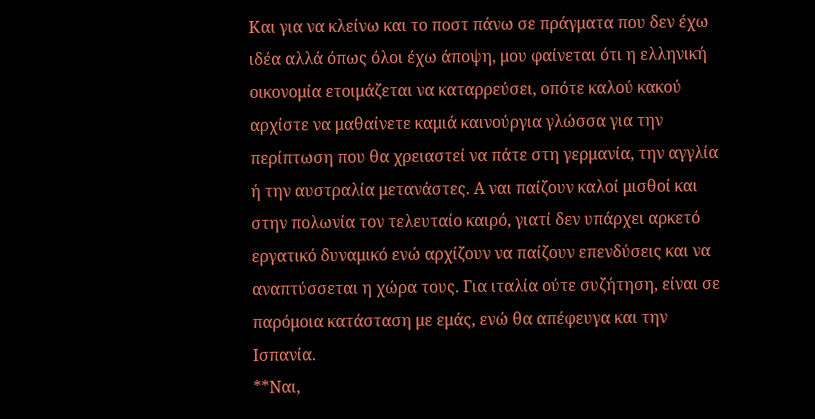Και για να κλείνω και το ποστ πάνω σε πράγματα που δεν έχω ιδέα αλλά όπως όλοι έχω άποψη, μου φαίνεται ότι η ελληνική οικονομία ετοιμάζεται να καταρρεύσει, οπότε καλού κακού αρχίστε να μαθαίνετε καμιά καινούργια γλώσσα για την περίπτωση που θα χρειαστεί να πάτε στη γερμανία, την αγγλία ή την αυστραλία μετανάστες. Α ναι παίζουν καλοί μισθοί και στην πολωνία τον τελευταίο καιρό, γιατί δεν υπάρχει αρκετό εργατικό δυναμικό ενώ αρχίζουν να παίζουν επενδύσεις και να αναπτύσσεται η χώρα τους. Για ιταλία ούτε συζήτηση, είναι σε παρόμοια κατάσταση με εμάς, ενώ θα απέφευγα και την Ισπανία.
**Ναι,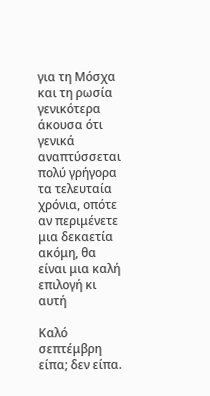για τη Μόσχα και τη ρωσία γενικότερα άκουσα ότι γενικά αναπτύσσεται πολύ γρήγορα τα τελευταία χρόνια, οπότε αν περιμένετε μια δεκαετία ακόμη, θα είναι μια καλή επιλογή κι αυτή

Καλό σεπτέμβρη είπα; δεν είπα.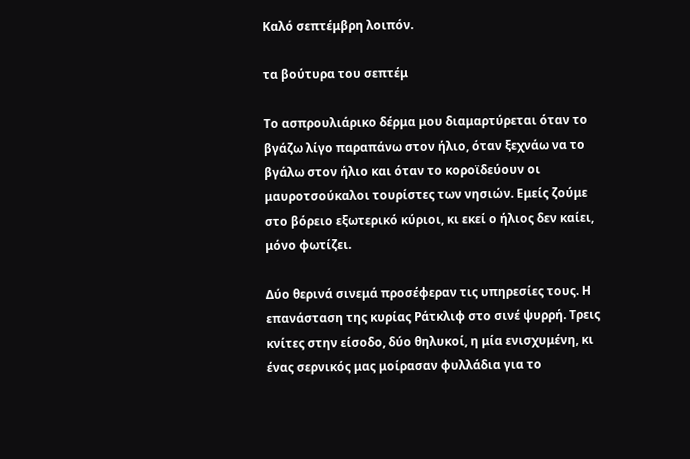Καλό σεπτέμβρη λοιπόν.

τα βούτυρα του σεπτέμ

Το ασπρουλιάρικο δέρμα μου διαμαρτύρεται όταν το βγάζω λίγο παραπάνω στον ήλιο, όταν ξεχνάω να το βγάλω στον ήλιο και όταν το κοροϊδεύουν οι μαυροτσούκαλοι τουρίστες των νησιών. Εμείς ζούμε στο βόρειο εξωτερικό κύριοι, κι εκεί ο ήλιος δεν καίει, μόνο φωτίζει.

Δύο θερινά σινεμά προσέφεραν τις υπηρεσίες τους. Η επανάσταση της κυρίας Ράτκλιφ στο σινέ ψυρρή. Τρεις κνίτες στην είσοδο, δύο θηλυκοί, η μία ενισχυμένη, κι ένας σερνικός μας μοίρασαν φυλλάδια για το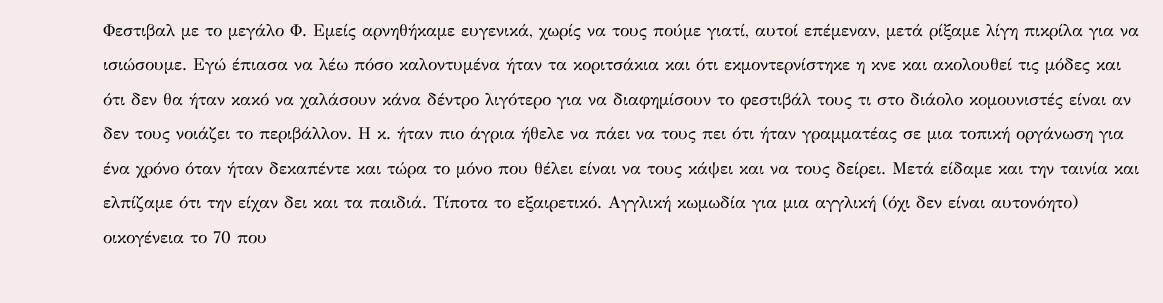Φεστιβαλ με το μεγάλο Φ. Εμείς αρνηθήκαμε ευγενικά, χωρίς να τους πούμε γιατί, αυτοί επέμεναν, μετά ρίξαμε λίγη πικρίλα για να ισιώσουμε. Εγώ έπιασα να λέω πόσο καλοντυμένα ήταν τα κοριτσάκια και ότι εκμοντερνίστηκε η κνε και ακολουθεί τις μόδες και ότι δεν θα ήταν κακό να χαλάσουν κάνα δέντρο λιγότερο για να διαφημίσουν το φεστιβάλ τους τι στο διάολο κομουνιστές είναι αν δεν τους νοιάζει το περιβάλλον. Η κ. ήταν πιο άγρια ήθελε να πάει να τους πει ότι ήταν γραμματέας σε μια τοπική οργάνωση για ένα χρόνο όταν ήταν δεκαπέντε και τώρα το μόνο που θέλει είναι να τους κάψει και να τους δείρει. Μετά είδαμε και την ταινία και ελπίζαμε ότι την είχαν δει και τα παιδιά. Τίποτα το εξαιρετικό. Αγγλική κωμωδία για μια αγγλική (όχι δεν είναι αυτονόητο) οικογένεια το 70 που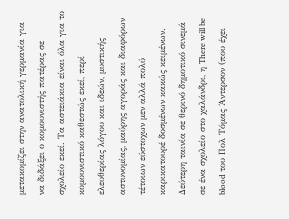μετακομίζει στην ανατολική γερμανία για να διδάξει ο κομουνιστής πατέρας σε σχολείο εκεί. Τα αστειάκια είναι όλα για το κομουνιστικό καθεστώς εκεί, περί ελευθερίας λόγου και ιδεών, μυστικής αστυνομίας, μαύρης αγοράς και διαφόρων τέτοιων εύστοχων μεν αλλά πολύ καρικατουρέ δοσμένων κακώς κειμένων. Δεύτερη ταινία σε θερινό δημοτικό σινεμά σε ένα σχολείο στο χαλάνδρι, η There will be blood του Πολ Τόμας Άντερσον (που έχει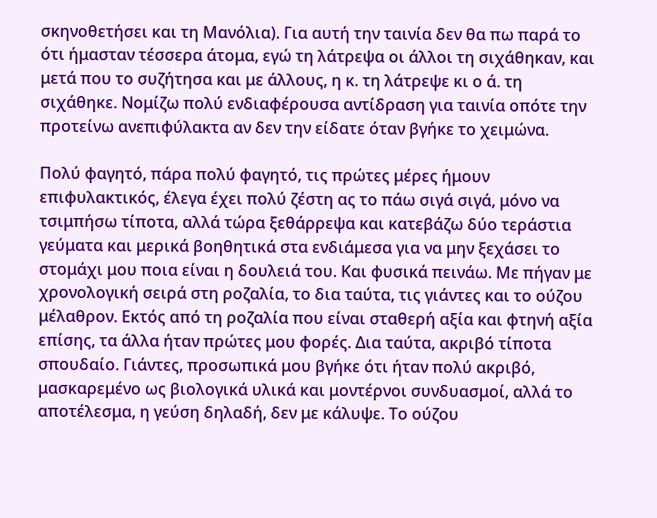σκηνοθετήσει και τη Μανόλια). Για αυτή την ταινία δεν θα πω παρά το ότι ήμασταν τέσσερα άτομα, εγώ τη λάτρεψα οι άλλοι τη σιχάθηκαν, και μετά που το συζήτησα και με άλλους, η κ. τη λάτρεψε κι ο ά. τη σιχάθηκε. Νομίζω πολύ ενδιαφέρουσα αντίδραση για ταινία οπότε την προτείνω ανεπιφύλακτα αν δεν την είδατε όταν βγήκε το χειμώνα.

Πολύ φαγητό, πάρα πολύ φαγητό, τις πρώτες μέρες ήμουν επιφυλακτικός, έλεγα έχει πολύ ζέστη ας το πάω σιγά σιγά, μόνο να τσιμπήσω τίποτα, αλλά τώρα ξεθάρρεψα και κατεβάζω δύο τεράστια γεύματα και μερικά βοηθητικά στα ενδιάμεσα για να μην ξεχάσει το στομάχι μου ποια είναι η δουλειά του. Και φυσικά πεινάω. Με πήγαν με χρονολογική σειρά στη ροζαλία, το δια ταύτα, τις γιάντες και το ούζου μέλαθρον. Εκτός από τη ροζαλία που είναι σταθερή αξία και φτηνή αξία επίσης, τα άλλα ήταν πρώτες μου φορές. Δια ταύτα, ακριβό τίποτα σπουδαίο. Γιάντες, προσωπικά μου βγήκε ότι ήταν πολύ ακριβό, μασκαρεμένο ως βιολογικά υλικά και μοντέρνοι συνδυασμοί, αλλά το αποτέλεσμα, η γεύση δηλαδή, δεν με κάλυψε. Το ούζου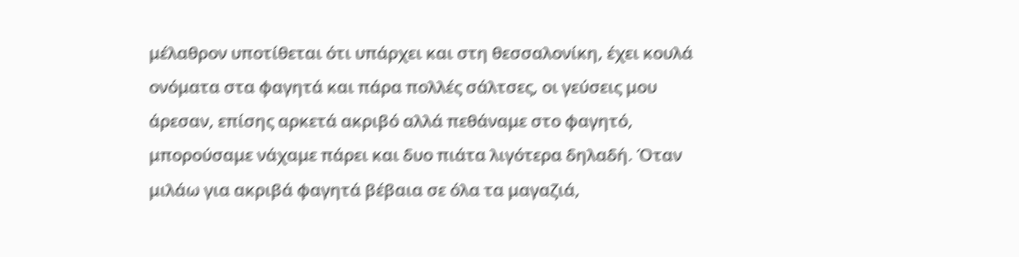μέλαθρον υποτίθεται ότι υπάρχει και στη θεσσαλονίκη, έχει κουλά ονόματα στα φαγητά και πάρα πολλές σάλτσες, οι γεύσεις μου άρεσαν, επίσης αρκετά ακριβό αλλά πεθάναμε στο φαγητό, μπορούσαμε νάχαμε πάρει και δυο πιάτα λιγότερα δηλαδή. Όταν μιλάω για ακριβά φαγητά βέβαια σε όλα τα μαγαζιά,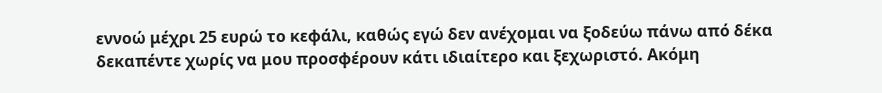εννοώ μέχρι 25 ευρώ το κεφάλι, καθώς εγώ δεν ανέχομαι να ξοδεύω πάνω από δέκα δεκαπέντε χωρίς να μου προσφέρουν κάτι ιδιαίτερο και ξεχωριστό. Ακόμη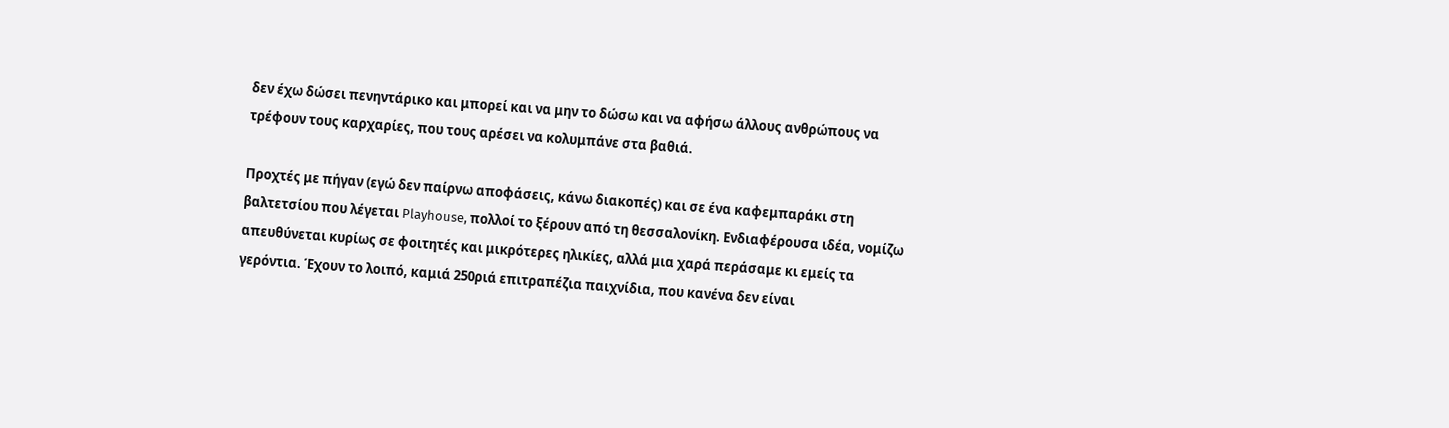δεν έχω δώσει πενηντάρικο και μπορεί και να μην το δώσω και να αφήσω άλλους ανθρώπους να τρέφουν τους καρχαρίες, που τους αρέσει να κολυμπάνε στα βαθιά.

Προχτές με πήγαν (εγώ δεν παίρνω αποφάσεις, κάνω διακοπές) και σε ένα καφεμπαράκι στη βαλτετσίου που λέγεται Playhouse, πολλοί το ξέρουν από τη θεσσαλονίκη. Ενδιαφέρουσα ιδέα, νομίζω απευθύνεται κυρίως σε φοιτητές και μικρότερες ηλικίες, αλλά μια χαρά περάσαμε κι εμείς τα γερόντια. Έχουν το λοιπό, καμιά 250ριά επιτραπέζια παιχνίδια, που κανένα δεν είναι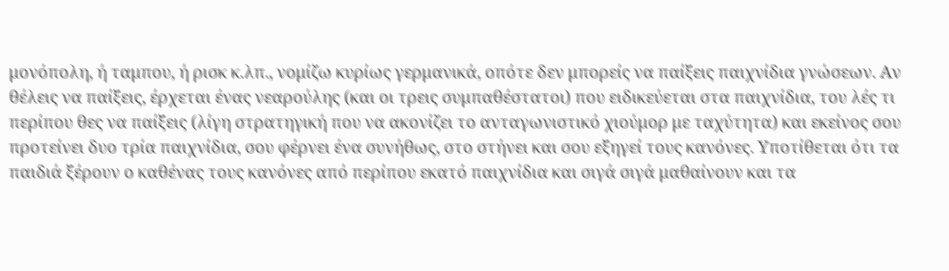μονόπολη, ή ταμπου, ή ρισκ κ.λπ., νομίζω κυρίως γερμανικά, οπότε δεν μπορείς να παίξεις παιχνίδια γνώσεων. Αν θέλεις να παίξεις, έρχεται ένας νεαρούλης (και οι τρεις συμπαθέστατοι) που ειδικεύεται στα παιχνίδια, του λές τι περίπου θες να παίξεις (λίγη στρατηγική που να ακονίζει το ανταγωνιστικό χιούμορ με ταχύτητα) και εκείνος σου προτείνει δυο τρία παιχνίδια, σου φέρνει ένα συνήθως, στο στήνει και σου εξηγεί τους κανόνες. Υποτίθεται ότι τα παιδιά ξέρουν ο καθένας τους κανόνες από περίπου εκατό παιχνίδια και σιγά σιγά μαθαίνουν και τα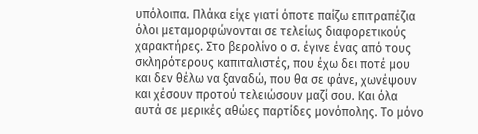υπόλοιπα. Πλάκα είχε γιατί όποτε παίζω επιτραπέζια όλοι μεταμορφώνονται σε τελείως διαφορετικούς χαρακτήρες. Στο βερολίνο ο σ. έγινε ένας από τους σκληρότερους καπιταλιστές, που έχω δει ποτέ μου και δεν θέλω να ξαναδώ, που θα σε φάνε, χωνέψουν και χέσουν προτού τελειώσουν μαζί σου. Και όλα αυτά σε μερικές αθώες παρτίδες μονόπολης. Το μόνο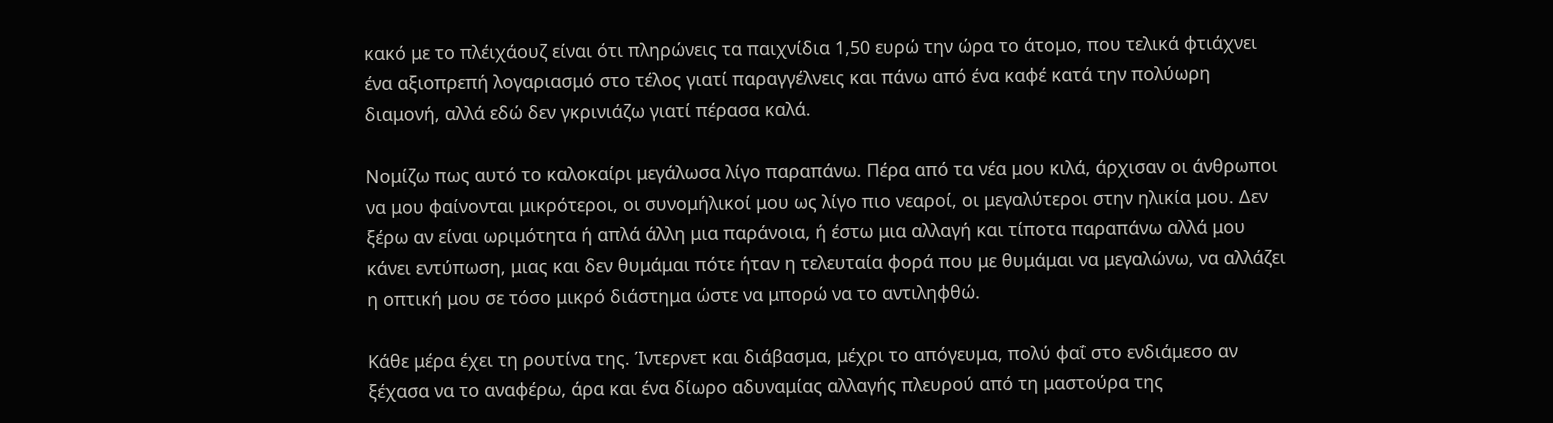κακό με το πλέιχάουζ είναι ότι πληρώνεις τα παιχνίδια 1,50 ευρώ την ώρα το άτομο, που τελικά φτιάχνει ένα αξιοπρεπή λογαριασμό στο τέλος γιατί παραγγέλνεις και πάνω από ένα καφέ κατά την πολύωρη διαμονή, αλλά εδώ δεν γκρινιάζω γιατί πέρασα καλά.

Νομίζω πως αυτό το καλοκαίρι μεγάλωσα λίγο παραπάνω. Πέρα από τα νέα μου κιλά, άρχισαν οι άνθρωποι να μου φαίνονται μικρότεροι, οι συνομήλικοί μου ως λίγο πιο νεαροί, οι μεγαλύτεροι στην ηλικία μου. Δεν ξέρω αν είναι ωριμότητα ή απλά άλλη μια παράνοια, ή έστω μια αλλαγή και τίποτα παραπάνω αλλά μου κάνει εντύπωση, μιας και δεν θυμάμαι πότε ήταν η τελευταία φορά που με θυμάμαι να μεγαλώνω, να αλλάζει η οπτική μου σε τόσο μικρό διάστημα ώστε να μπορώ να το αντιληφθώ.

Κάθε μέρα έχει τη ρουτίνα της. Ίντερνετ και διάβασμα, μέχρι το απόγευμα, πολύ φαΐ στο ενδιάμεσο αν ξέχασα να το αναφέρω, άρα και ένα δίωρο αδυναμίας αλλαγής πλευρού από τη μαστούρα της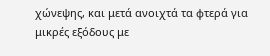χώνεψης, και μετά ανοιχτά τα φτερά για μικρές εξόδους με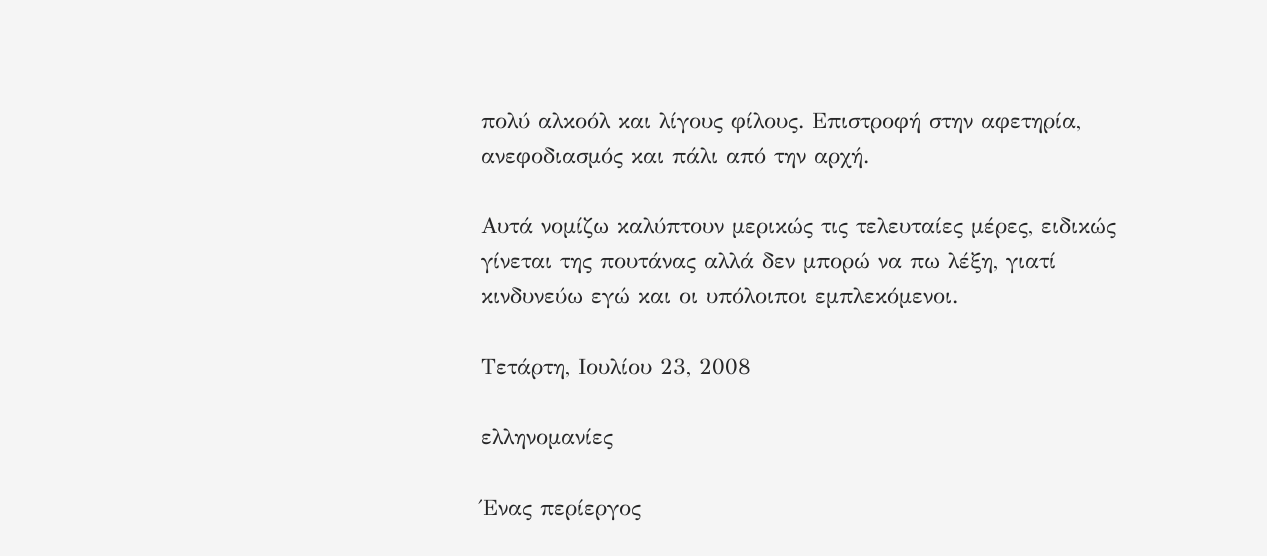πολύ αλκοόλ και λίγους φίλους. Επιστροφή στην αφετηρία, ανεφοδιασμός και πάλι από την αρχή.

Αυτά νομίζω καλύπτουν μερικώς τις τελευταίες μέρες, ειδικώς γίνεται της πουτάνας αλλά δεν μπορώ να πω λέξη, γιατί κινδυνεύω εγώ και οι υπόλοιποι εμπλεκόμενοι.

Τετάρτη, Ιουλίου 23, 2008

ελληνομανίες

Ένας περίεργος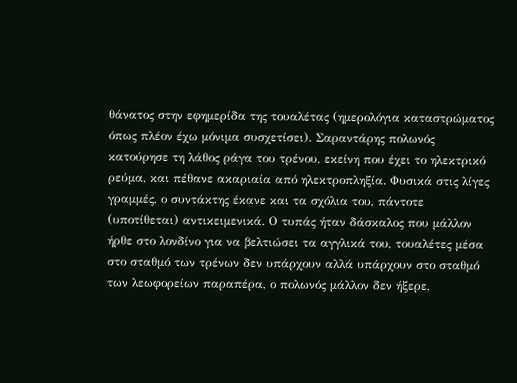θάνατος στην εφημερίδα της τουαλέτας (ημερολόγια καταστρώματος όπως πλέον έχω μόνιμα συσχετίσει). Σαραντάρης πολωνός κατούρησε τη λάθος ράγα του τρένου, εκείνη που έχει το ηλεκτρικό ρεύμα, και πέθανε ακαριαία από ηλεκτροπληξία. Φυσικά στις λίγες γραμμές, ο συντάκτης έκανε και τα σχόλια του, πάντοτε (υποτίθεται) αντικειμενικά. Ο τυπάς ήταν δάσκαλος που μάλλον ήρθε στο λονδίνο για να βελτιώσει τα αγγλικά του, τουαλέτες μέσα στο σταθμό των τρένων δεν υπάρχουν αλλά υπάρχουν στο σταθμό των λεωφορείων παραπέρα, ο πολωνός μάλλον δεν ήξερε,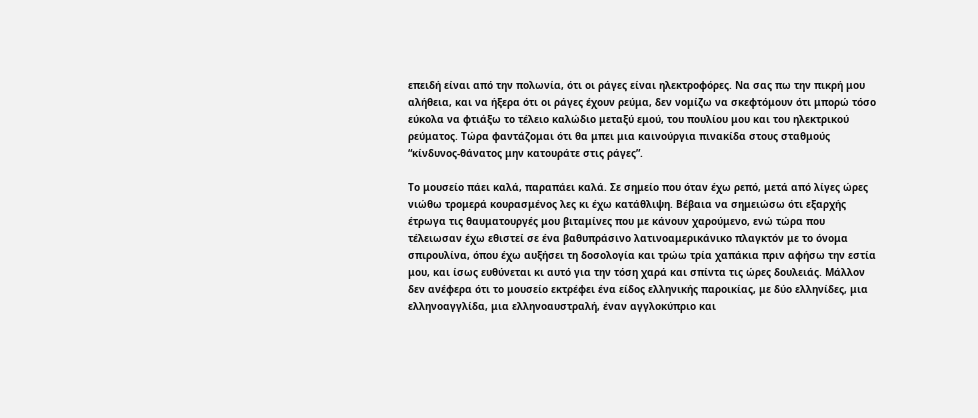επειδή είναι από την πολωνία, ότι οι ράγες είναι ηλεκτροφόρες. Να σας πω την πικρή μου αλήθεια, και να ήξερα ότι οι ράγες έχουν ρεύμα, δεν νομίζω να σκεφτόμουν ότι μπορώ τόσο εύκολα να φτιάξω το τέλειο καλώδιο μεταξύ εμού, του πουλίου μου και του ηλεκτρικού ρεύματος. Τώρα φαντάζομαι ότι θα μπει μια καινούργια πινακίδα στους σταθμούς “κίνδυνος-θάνατος μην κατουράτε στις ράγες”.

Το μουσείο πάει καλά, παραπάει καλά. Σε σημείο που όταν έχω ρεπό, μετά από λίγες ώρες νιώθω τρομερά κουρασμένος λες κι έχω κατάθλιψη. Βέβαια να σημειώσω ότι εξαρχής έτρωγα τις θαυματουργές μου βιταμίνες που με κάνουν χαρούμενο, ενώ τώρα που τέλειωσαν έχω εθιστεί σε ένα βαθυπράσινο λατινοαμερικάνικο πλαγκτόν με το όνομα σπιρουλίνα, όπου έχω αυξήσει τη δοσολογία και τρώω τρία χαπάκια πριν αφήσω την εστία μου, και ίσως ευθύνεται κι αυτό για την τόση χαρά και σπίντα τις ώρες δουλειάς. Μάλλον δεν ανέφερα ότι το μουσείο εκτρέφει ένα είδος ελληνικής παροικίας, με δύο ελληνίδες, μια ελληνοαγγλίδα, μια ελληνοαυστραλή, έναν αγγλοκύπριο και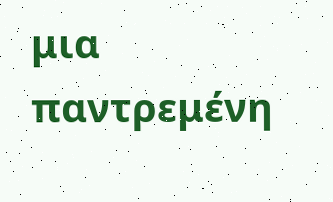μια παντρεμένη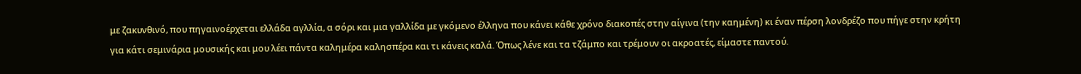με ζακυνθινό, που πηγαινοέρχεται ελλάδα αγλλία, α σόρι και μια γαλλίδα με γκόμενο έλληνα που κάνει κάθε χρόνο διακοπές στην αίγινα (την καημένη) κι έναν πέρση λονδρέζο που πήγε στην κρήτη για κάτι σεμινάρια μουσικής και μου λέει πάντα καλημέρα καλησπέρα και τι κάνεις καλά. Όπως λένε και τα τζάμπο και τρέμουν οι ακροατές, είμαστε παντού.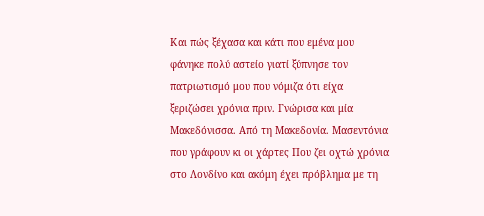Και πώς ξέχασα και κάτι που εμένα μου φάνηκε πολύ αστείο γιατί ξύπνησε τον πατριωτισμό μου που νόμιζα ότι είχα ξεριζώσει χρόνια πριν. Γνώρισα και μία Μακεδόνισσα. Από τη Μακεδονία. Μασεντόνια που γράφουν κι οι χάρτες Που ζει οχτώ χρόνια στο Λονδίνο και ακόμη έχει πρόβλημα με τη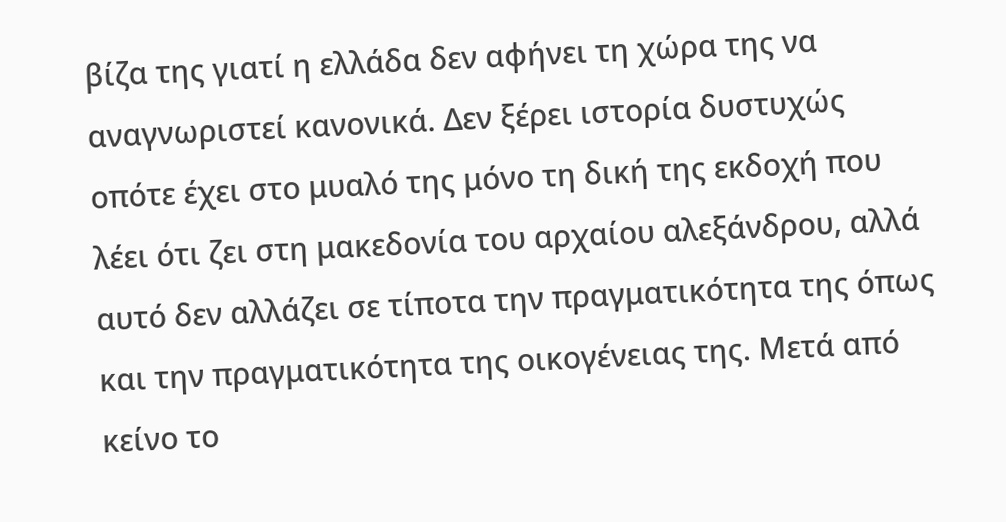βίζα της γιατί η ελλάδα δεν αφήνει τη χώρα της να αναγνωριστεί κανονικά. Δεν ξέρει ιστορία δυστυχώς οπότε έχει στο μυαλό της μόνο τη δική της εκδοχή που λέει ότι ζει στη μακεδονία του αρχαίου αλεξάνδρου, αλλά αυτό δεν αλλάζει σε τίποτα την πραγματικότητα της όπως και την πραγματικότητα της οικογένειας της. Μετά από κείνο το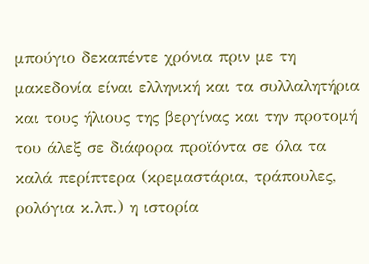μπούγιο δεκαπέντε χρόνια πριν με τη μακεδονία είναι ελληνική και τα συλλαλητήρια και τους ήλιους της βεργίνας και την προτομή του άλεξ σε διάφορα προϊόντα σε όλα τα καλά περίπτερα (κρεμαστάρια, τράπουλες, ρολόγια κ.λπ.) η ιστορία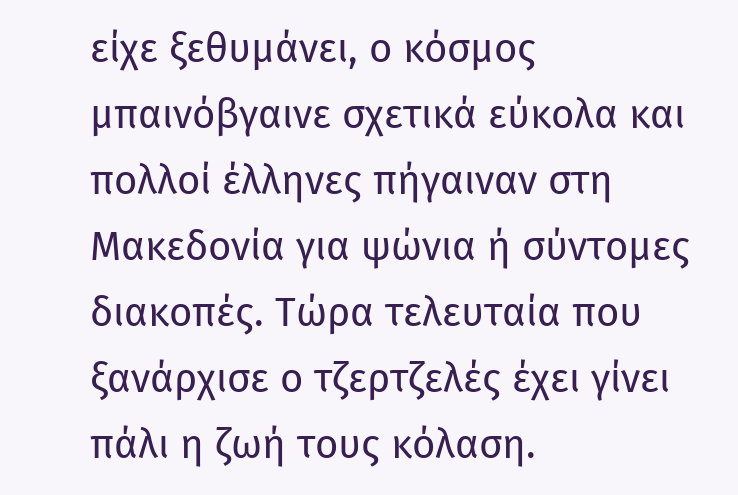είχε ξεθυμάνει, ο κόσμος μπαινόβγαινε σχετικά εύκολα και πολλοί έλληνες πήγαιναν στη Μακεδονία για ψώνια ή σύντομες διακοπές. Τώρα τελευταία που ξανάρχισε ο τζερτζελές έχει γίνει πάλι η ζωή τους κόλαση.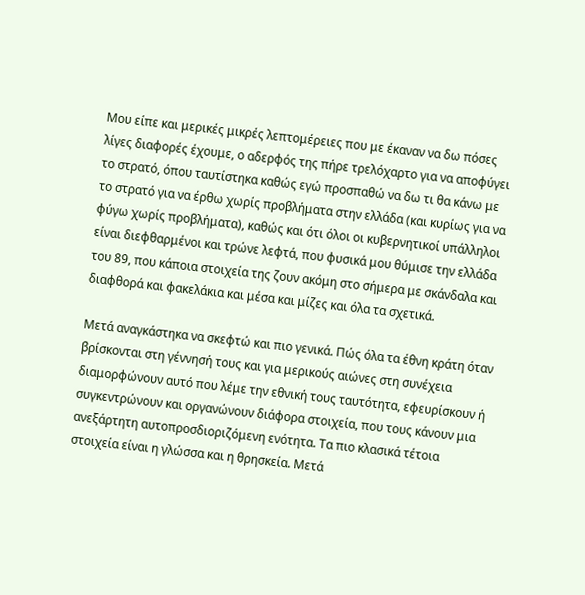Μου είπε και μερικές μικρές λεπτομέρειες που με έκαναν να δω πόσες λίγες διαφορές έχουμε, ο αδερφός της πήρε τρελόχαρτο για να αποφύγει το στρατό, όπου ταυτίστηκα καθώς εγώ προσπαθώ να δω τι θα κάνω με το στρατό για να έρθω χωρίς προβλήματα στην ελλάδα (και κυρίως για να φύγω χωρίς προβλήματα), καθώς και ότι όλοι οι κυβερνητικοί υπάλληλοι είναι διεφθαρμένοι και τρώνε λεφτά, που φυσικά μου θύμισε την ελλάδα του 89, που κάποια στοιχεία της ζουν ακόμη στο σήμερα με σκάνδαλα και διαφθορά και φακελάκια και μέσα και μίζες και όλα τα σχετικά.

Μετά αναγκάστηκα να σκεφτώ και πιο γενικά. Πώς όλα τα έθνη κράτη όταν βρίσκονται στη γέννησή τους και για μερικούς αιώνες στη συνέχεια διαμορφώνουν αυτό που λέμε την εθνική τους ταυτότητα, εφευρίσκουν ή συγκεντρώνουν και οργανώνουν διάφορα στοιχεία, που τους κάνουν μια ανεξάρτητη αυτοπροσδιοριζόμενη ενότητα. Τα πιο κλασικά τέτοια στοιχεία είναι η γλώσσα και η θρησκεία. Μετά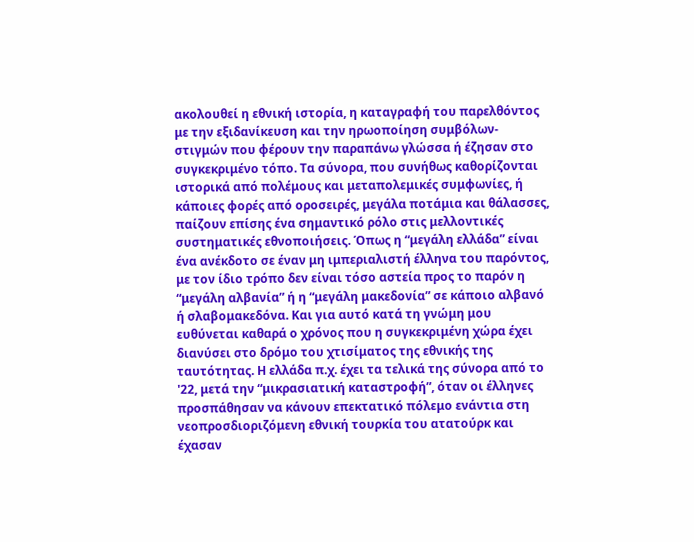ακολουθεί η εθνική ιστορία, η καταγραφή του παρελθόντος με την εξιδανίκευση και την ηρωοποίηση συμβόλων-στιγμών που φέρουν την παραπάνω γλώσσα ή έζησαν στο συγκεκριμένο τόπο. Τα σύνορα, που συνήθως καθορίζονται ιστορικά από πολέμους και μεταπολεμικές συμφωνίες, ή κάποιες φορές από οροσειρές, μεγάλα ποτάμια και θάλασσες, παίζουν επίσης ένα σημαντικό ρόλο στις μελλοντικές συστηματικές εθνοποιήσεις. Όπως η “μεγάλη ελλάδα” είναι ένα ανέκδοτο σε έναν μη ιμπεριαλιστή έλληνα του παρόντος, με τον ίδιο τρόπο δεν είναι τόσο αστεία προς το παρόν η “μεγάλη αλβανία” ή η “μεγάλη μακεδονία” σε κάποιο αλβανό ή σλαβομακεδόνα. Και για αυτό κατά τη γνώμη μου ευθύνεται καθαρά ο χρόνος που η συγκεκριμένη χώρα έχει διανύσει στο δρόμο του χτισίματος της εθνικής της ταυτότητας. Η ελλάδα π.χ. έχει τα τελικά της σύνορα από το '22, μετά την “μικρασιατική καταστροφή”, όταν οι έλληνες προσπάθησαν να κάνουν επεκτατικό πόλεμο ενάντια στη νεοπροσδιοριζόμενη εθνική τουρκία του ατατούρκ και έχασαν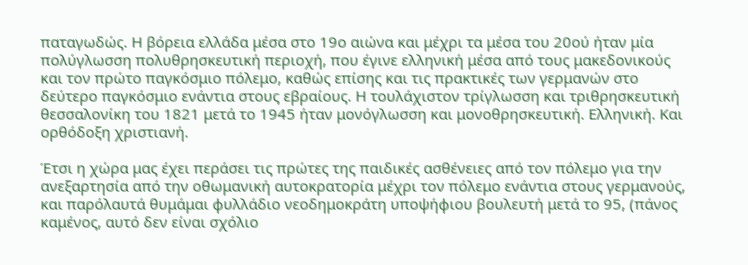παταγωδώς. Η βόρεια ελλάδα μέσα στο 19ο αιώνα και μέχρι τα μέσα του 20ού ήταν μία πολύγλωσση πολυθρησκευτική περιοχή, που έγινε ελληνική μέσα από τους μακεδονικούς και τον πρώτο παγκόσμιο πόλεμο, καθώς επίσης και τις πρακτικές των γερμανών στο δεύτερο παγκόσμιο ενάντια στους εβραίους. Η τουλάχιστον τρίγλωσση και τριθρησκευτική θεσσαλονίκη του 1821 μετά το 1945 ήταν μονόγλωσση και μονοθρησκευτική. Ελληνική. Και ορθόδοξη χριστιανή.

Έτσι η χώρα μας έχει περάσει τις πρώτες της παιδικές ασθένειες από τον πόλεμο για την ανεξαρτησία από την οθωμανική αυτοκρατορία μέχρι τον πόλεμο ενάντια στους γερμανούς, και παρόλαυτά θυμάμαι φυλλάδιο νεοδημοκράτη υποψήφιου βουλευτή μετά το 95, (πάνος καμένος, αυτό δεν είναι σχόλιο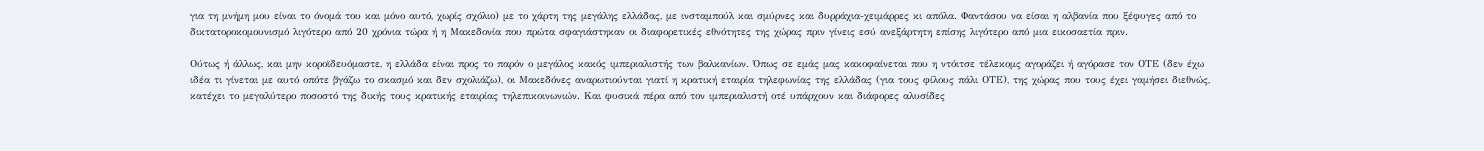για τη μνήμη μου είναι το όνομά του και μόνο αυτό, χωρίς σχόλιο) με το χάρτη της μεγάλης ελλάδας, με ινσταμπούλ και σμύρνες και δυρράχια-χειμάρρες κι απόλα. Φαντάσου να είσαι η αλβανία που ξέφυγες από το δικτατοροκομουνισμό λιγότερο από 20 χρόνια τώρα ή η Μακεδονία που πρώτα σφαγιάστηκαν οι διαφορετικές εθνότητες της χώρας πριν γίνεις εσύ ανεξάρτητη επίσης λιγότερο από μια εικοσαετία πριν.

Ούτως ή άλλως, και μην κοροϊδευόμαστε, η ελλάδα είναι προς το παρόν ο μεγάλος κακός ιμπεριαλιστής των βαλκανίων. Όπως σε εμάς μας κακοφαίνεται που η ντόιτσε τέλεκομς αγοράζει ή αγόρασε τον ΟΤΕ (δεν έχω ιδέα τι γίνεται με αυτό οπότε βγάζω το σκασμό και δεν σχολιάζω), οι Μακεδόνες αναρωτιούνται γιατί η κρατική εταιρία τηλεφωνίας της ελλάδας (για τους φίλους πάλι ΟΤΕ), της χώρας που τους έχει γαμήσει διεθνώς, κατέχει το μεγαλύτερο ποσοστό της δικής τους κρατικής εταιρίας τηλεπικοινωνιών. Και φυσικά πέρα από τον ιμπεριαλιστή οτέ υπάρχουν και διάφορες αλυσίδες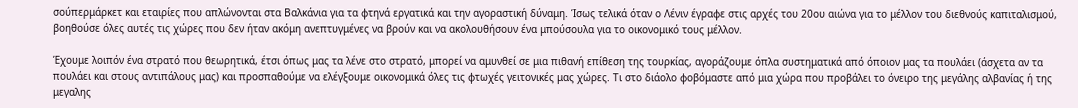σούπερμάρκετ και εταιρίες που απλώνονται στα Βαλκάνια για τα φτηνά εργατικά και την αγοραστική δύναμη. Ίσως τελικά όταν ο Λένιν έγραφε στις αρχές του 20ου αιώνα για το μέλλον του διεθνούς καπιταλισμού, βοηθούσε όλες αυτές τις χώρες που δεν ήταν ακόμη ανεπτυγμένες να βρούν και να ακολουθήσουν ένα μπούσουλα για το οικονομικό τους μέλλον.

Έχουμε λοιπόν ένα στρατό που θεωρητικά, έτσι όπως μας τα λένε στο στρατό, μπορεί να αμυνθεί σε μια πιθανή επίθεση της τουρκίας, αγοράζουμε όπλα συστηματικά από όποιον μας τα πουλάει (άσχετα αν τα πουλάει και στους αντιπάλους μας) και προσπαθούμε να ελέγξουμε οικονομικά όλες τις φτωχές γειτονικές μας χώρες. Τι στο διάολο φοβόμαστε από μια χώρα που προβάλει το όνειρο της μεγάλης αλβανίας ή της μεγαλης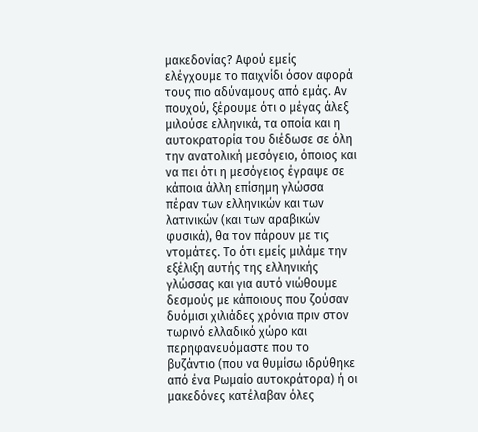μακεδονίας? Αφού εμείς ελέγχουμε το παιχνίδι όσον αφορά τους πιο αδύναμους από εμάς. Αν πουχού, ξέρουμε ότι ο μέγας άλεξ μιλούσε ελληνικά, τα οποία και η αυτοκρατορία του διέδωσε σε όλη την ανατολική μεσόγειο, όποιος και να πει ότι η μεσόγειος έγραψε σε κάποια άλλη επίσημη γλώσσα πέραν των ελληνικών και των λατινικών (και των αραβικών φυσικά), θα τον πάρουν με τις ντομάτες. Το ότι εμείς μιλάμε την εξέλιξη αυτής της ελληνικής γλώσσας και για αυτό νιώθουμε δεσμούς με κάποιους που ζούσαν δυόμισι χιλιάδες χρόνια πριν στον τωρινό ελλαδικό χώρο και περηφανευόμαστε που το βυζάντιο (που να θυμίσω ιδρύθηκε από ένα Ρωμαίο αυτοκράτορα) ή οι μακεδόνες κατέλαβαν όλες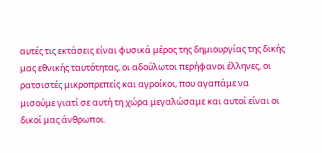αυτές τις εκτάσεις είναι φυσικά μέρος της δημιουργίας της δικής μας εθνικής ταυτότητας, οι αδούλωτοι περήφανοι έλληνες, οι ρατσιστές μικροπρεπείς και αγροίκοι, που αγαπάμε να μισούμε γιατί σε αυτή τη χώρα μεγαλώσαμε και αυτοί είναι οι δικοί μας άνθρωποι.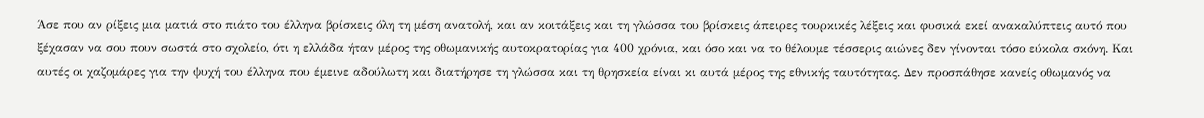Άσε που αν ρίξεις μια ματιά στο πιάτο του έλληνα βρίσκεις όλη τη μέση ανατολή, και αν κοιτάξεις και τη γλώσσα του βρίσκεις άπειρες τουρκικές λέξεις και φυσικά εκεί ανακαλύπτεις αυτό που ξέχασαν να σου πουν σωστά στο σχολείο, ότι η ελλάδα ήταν μέρος της οθωμανικής αυτοκρατορίας για 400 χρόνια, και όσο και να το θέλουμε τέσσερις αιώνες δεν γίνονται τόσο εύκολα σκόνη. Και αυτές οι χαζομάρες για την ψυχή του έλληνα που έμεινε αδούλωτη και διατήρησε τη γλώσσα και τη θρησκεία είναι κι αυτά μέρος της εθνικής ταυτότητας. Δεν προσπάθησε κανείς οθωμανός να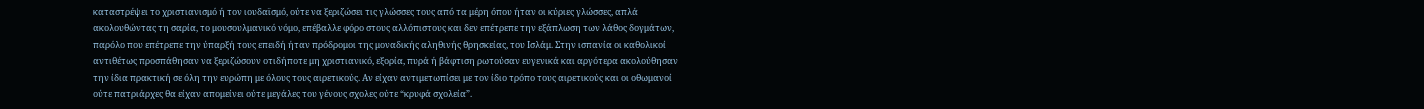καταστρέψει το χριστιανισμό ή τον ιουδαϊσμό, ούτε να ξεριζώσει τις γλώσσες τους από τα μέρη όπου ήταν οι κύριες γλώσσες, απλά ακολουθώντας τη σαρία, το μουσουλμανικό νόμο, επέβαλλε φόρο στους αλλόπιστους και δεν επέτρεπε την εξάπλωση των λάθος δογμάτων, παρόλο που επέτρεπε την ύπαρξή τους επειδή ήταν πρόδρομοι της μοναδικής αληθινής θρησκείας, του Ισλάμ. Στην ισπανία οι καθολικοί αντιθέτως προσπάθησαν να ξεριζώσουν οτιδήποτε μη χριστιανικό, εξορία, πυρά ή βάφτιση ρωτούσαν ευγενικά και αργότερα ακολούθησαν την ίδια πρακτική σε όλη την ευρώπη με όλους τους αιρετικούς. Αν είχαν αντιμετωπίσει με τον ίδιο τρόπο τους αιρετικούς και οι οθωμανοί ούτε πατριάρχες θα είχαν απομείνει ούτε μεγάλες του γένους σχολες ούτε “κρυφά σχολεία”.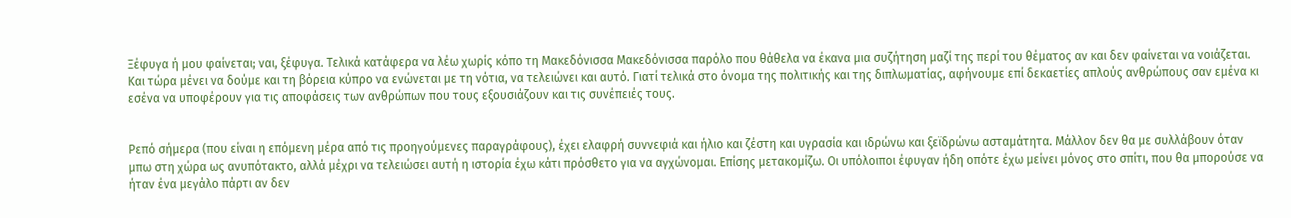Ξέφυγα ή μου φαίνεται; ναι, ξέφυγα. Τελικά κατάφερα να λέω χωρίς κόπο τη Μακεδόνισσα Μακεδόνισσα παρόλο που θάθελα να έκανα μια συζήτηση μαζί της περί του θέματος αν και δεν φαίνεται να νοιάζεται. Και τώρα μένει να δούμε και τη βόρεια κύπρο να ενώνεται με τη νότια, να τελειώνει και αυτό. Γιατί τελικά στο όνομα της πολιτικής και της διπλωματίας, αφήνουμε επί δεκαετίες απλούς ανθρώπους σαν εμένα κι εσένα να υποφέρουν για τις αποφάσεις των ανθρώπων που τους εξουσιάζουν και τις συνέπειές τους.


Ρεπό σήμερα (που είναι η επόμενη μέρα από τις προηγούμενες παραγράφους), έχει ελαφρή συννεφιά και ήλιο και ζέστη και υγρασία και ιδρώνω και ξεϊδρώνω ασταμάτητα. Μάλλον δεν θα με συλλάβουν όταν μπω στη χώρα ως ανυπότακτο, αλλά μέχρι να τελειώσει αυτή η ιστορία έχω κάτι πρόσθετο για να αγχώνομαι. Επίσης μετακομίζω. Οι υπόλοιποι έφυγαν ήδη οπότε έχω μείνει μόνος στο σπίτι, που θα μπορούσε να ήταν ένα μεγάλο πάρτι αν δεν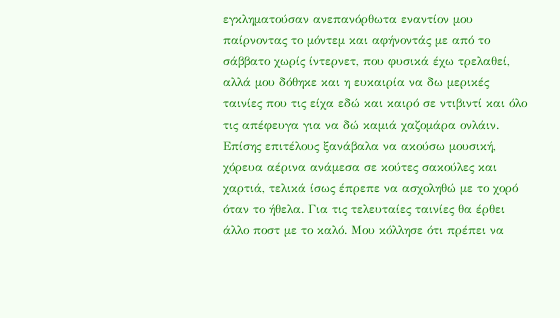εγκληματούσαν ανεπανόρθωτα εναντίον μου παίρνοντας το μόντεμ και αφήνοντάς με από το σάββατο χωρίς ίντερνετ, που φυσικά έχω τρελαθεί, αλλά μου δόθηκε και η ευκαιρία να δω μερικές ταινίες που τις είχα εδώ και καιρό σε ντιβιντί και όλο τις απέφευγα για να δώ καμιά χαζομάρα ονλάιν. Επίσης επιτέλους ξανάβαλα να ακούσω μουσική, χόρευα αέρινα ανάμεσα σε κούτες σακούλες και χαρτιά, τελικά ίσως έπρεπε να ασχοληθώ με το χορό όταν το ήθελα. Για τις τελευταίες ταινίες θα έρθει άλλο ποστ με το καλό. Μου κόλλησε ότι πρέπει να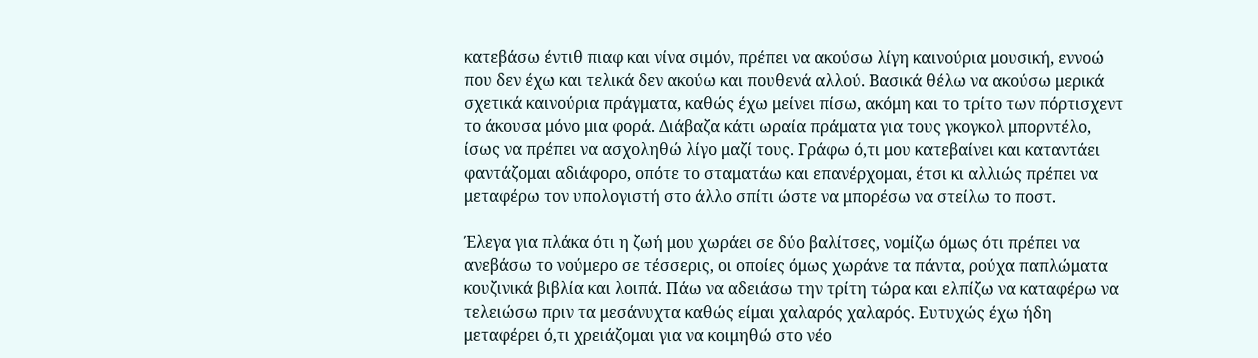κατεβάσω έντιθ πιαφ και νίνα σιμόν, πρέπει να ακούσω λίγη καινούρια μουσική, εννοώ που δεν έχω και τελικά δεν ακούω και πουθενά αλλού. Βασικά θέλω να ακούσω μερικά σχετικά καινούρια πράγματα, καθώς έχω μείνει πίσω, ακόμη και το τρίτο των πόρτισχεντ το άκουσα μόνο μια φορά. Διάβαζα κάτι ωραία πράματα για τους γκογκολ μπορντέλο, ίσως να πρέπει να ασχοληθώ λίγο μαζί τους. Γράφω ό,τι μου κατεβαίνει και καταντάει φαντάζομαι αδιάφορο, οπότε το σταματάω και επανέρχομαι, έτσι κι αλλιώς πρέπει να μεταφέρω τον υπολογιστή στο άλλο σπίτι ώστε να μπορέσω να στείλω το ποστ.

Έλεγα για πλάκα ότι η ζωή μου χωράει σε δύο βαλίτσες, νομίζω όμως ότι πρέπει να ανεβάσω το νούμερο σε τέσσερις, οι οποίες όμως χωράνε τα πάντα, ρούχα παπλώματα κουζινικά βιβλία και λοιπά. Πάω να αδειάσω την τρίτη τώρα και ελπίζω να καταφέρω να τελειώσω πριν τα μεσάνυχτα καθώς είμαι χαλαρός χαλαρός. Ευτυχώς έχω ήδη μεταφέρει ό,τι χρειάζομαι για να κοιμηθώ στο νέο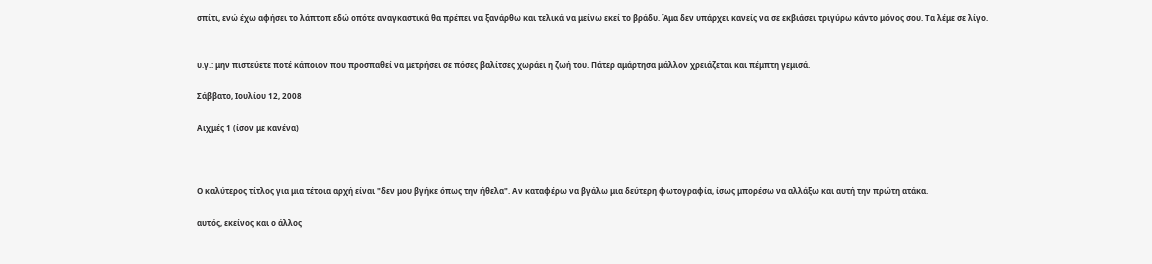σπίτι, ενώ έχω αφήσει το λάπτοπ εδώ οπότε αναγκαστικά θα πρέπει να ξανάρθω και τελικά να μείνω εκεί το βράδυ. Άμα δεν υπάρχει κανείς να σε εκβιάσει τριγύρω κάντο μόνος σου. Τα λέμε σε λίγο.


υ.γ.: μην πιστεύετε ποτέ κάποιον που προσπαθεί να μετρήσει σε πόσες βαλίτσες χωράει η ζωή του. Πάτερ αμάρτησα μάλλον χρειάζεται και πέμπτη γεμισά.

Σάββατο, Ιουλίου 12, 2008

Αιχμές 1 (ίσον με κανένα)



Ο καλύτερος τίτλος για μια τέτοια αρχή είναι "δεν μου βγήκε όπως την ήθελα". Αν καταφέρω να βγάλω μια δεύτερη φωτογραφία, ίσως μπορέσω να αλλάξω και αυτή την πρώτη ατάκα.

αυτός, εκείνος και ο άλλος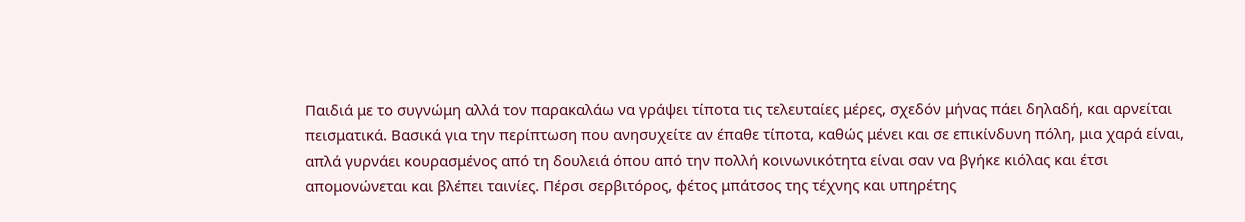Παιδιά με το συγνώμη αλλά τον παρακαλάω να γράψει τίποτα τις τελευταίες μέρες, σχεδόν μήνας πάει δηλαδή, και αρνείται πεισματικά. Βασικά για την περίπτωση που ανησυχείτε αν έπαθε τίποτα, καθώς μένει και σε επικίνδυνη πόλη, μια χαρά είναι, απλά γυρνάει κουρασμένος από τη δουλειά όπου από την πολλή κοινωνικότητα είναι σαν να βγήκε κιόλας και έτσι απομονώνεται και βλέπει ταινίες. Πέρσι σερβιτόρος, φέτος μπάτσος της τέχνης και υπηρέτης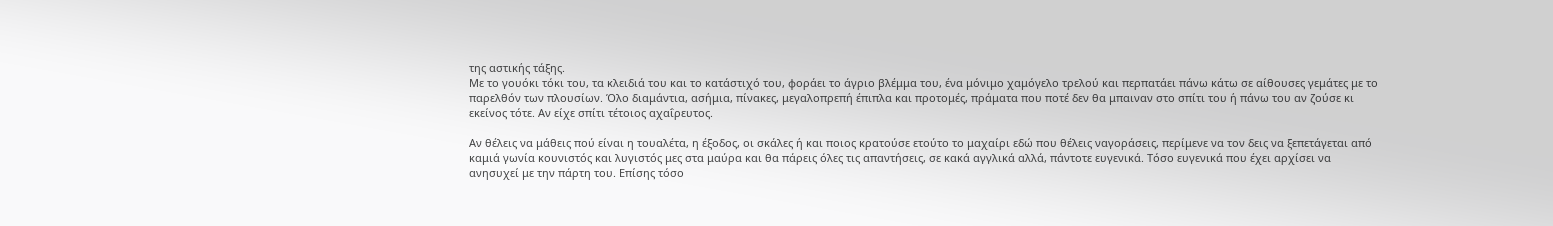της αστικής τάξης.
Με το γουόκι τόκι του, τα κλειδιά του και το κατάστιχό του, φοράει το άγριο βλέμμα του, ένα μόνιμο χαμόγελο τρελού και περπατάει πάνω κάτω σε αίθουσες γεμάτες με το παρελθόν των πλουσίων. Όλο διαμάντια, ασήμια, πίνακες, μεγαλοπρεπή έπιπλα και προτομές, πράματα που ποτέ δεν θα μπαιναν στο σπίτι του ή πάνω του αν ζούσε κι εκείνος τότε. Αν είχε σπίτι τέτοιος αχαΐρευτος.

Αν θέλεις να μάθεις πού είναι η τουαλέτα, η έξοδος, οι σκάλες ή και ποιος κρατούσε ετούτο το μαχαίρι εδώ που θέλεις ναγοράσεις, περίμενε να τον δεις να ξεπετάγεται από καμιά γωνία κουνιστός και λυγιστός μες στα μαύρα και θα πάρεις όλες τις απαντήσεις, σε κακά αγγλικά αλλά, πάντοτε ευγενικά. Τόσο ευγενικά που έχει αρχίσει να ανησυχεί με την πάρτη του. Επίσης τόσο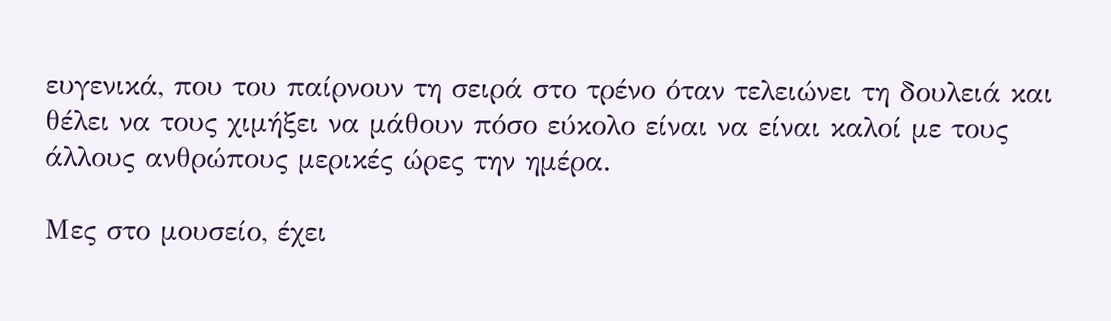ευγενικά, που του παίρνουν τη σειρά στο τρένο όταν τελειώνει τη δουλειά και θέλει να τους χιμήξει να μάθουν πόσο εύκολο είναι να είναι καλοί με τους άλλους ανθρώπους μερικές ώρες την ημέρα.

Μες στο μουσείο, έχει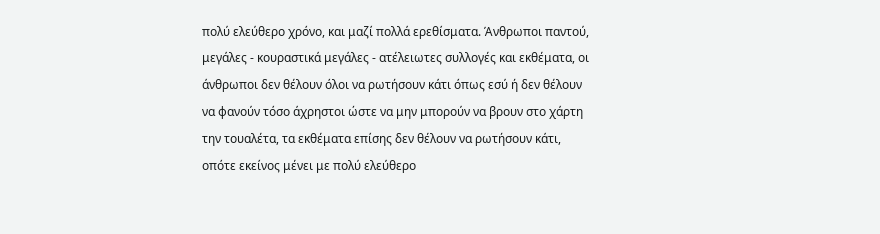πολύ ελεύθερο χρόνο, και μαζί πολλά ερεθίσματα. Άνθρωποι παντού, μεγάλες - κουραστικά μεγάλες - ατέλειωτες συλλογές και εκθέματα, οι άνθρωποι δεν θέλουν όλοι να ρωτήσουν κάτι όπως εσύ ή δεν θέλουν να φανούν τόσο άχρηστοι ώστε να μην μπορούν να βρουν στο χάρτη την τουαλέτα, τα εκθέματα επίσης δεν θέλουν να ρωτήσουν κάτι, οπότε εκείνος μένει με πολύ ελεύθερο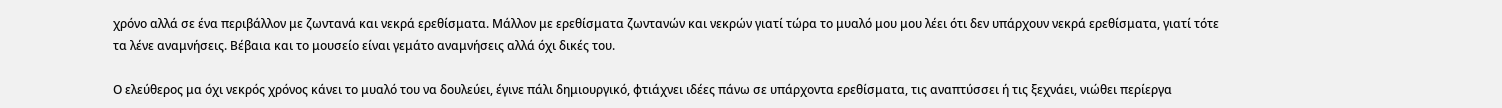χρόνο αλλά σε ένα περιβάλλον με ζωντανά και νεκρά ερεθίσματα. Μάλλον με ερεθίσματα ζωντανών και νεκρών γιατί τώρα το μυαλό μου μου λέει ότι δεν υπάρχουν νεκρά ερεθίσματα, γιατί τότε τα λένε αναμνήσεις. Βέβαια και το μουσείο είναι γεμάτο αναμνήσεις αλλά όχι δικές του.

Ο ελεύθερος μα όχι νεκρός χρόνος κάνει το μυαλό του να δουλεύει, έγινε πάλι δημιουργικό, φτιάχνει ιδέες πάνω σε υπάρχοντα ερεθίσματα, τις αναπτύσσει ή τις ξεχνάει, νιώθει περίεργα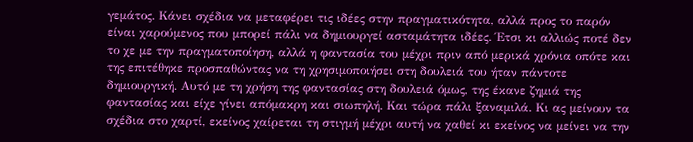γεμάτος. Κάνει σχέδια να μεταφέρει τις ιδέες στην πραγματικότητα, αλλά προς το παρόν είναι χαρούμενος που μπορεί πάλι να δημιουργεί ασταμάτητα ιδέες. Έτσι κι αλλιώς ποτέ δεν το χε με την πραγματοποίηση, αλλά η φαντασία του μέχρι πριν από μερικά χρόνια οπότε και της επιτέθηκε προσπαθώντας να τη χρησιμοποιήσει στη δουλειά του ήταν πάντοτε δημιουργική. Αυτό με τη χρήση της φαντασίας στη δουλειά όμως, της έκανε ζημιά της φαντασίας και είχε γίνει απόμακρη και σιωπηλή. Και τώρα πάλι ξαναμιλά. Κι ας μείνουν τα σχέδια στο χαρτί, εκείνος χαίρεται τη στιγμή μέχρι αυτή να χαθεί κι εκείνος να μείνει να την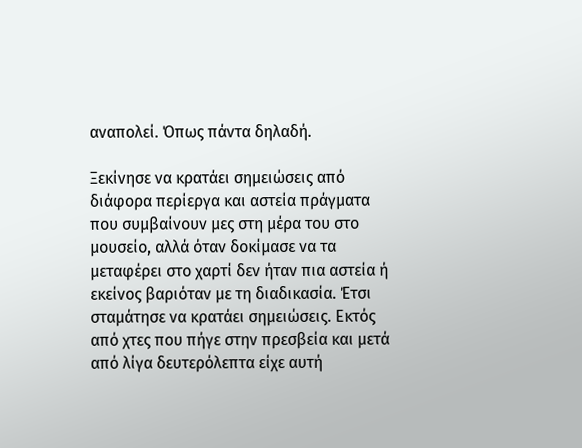αναπολεί. Όπως πάντα δηλαδή.

Ξεκίνησε να κρατάει σημειώσεις από διάφορα περίεργα και αστεία πράγματα που συμβαίνουν μες στη μέρα του στο μουσείο, αλλά όταν δοκίμασε να τα μεταφέρει στο χαρτί δεν ήταν πια αστεία ή εκείνος βαριόταν με τη διαδικασία. Έτσι σταμάτησε να κρατάει σημειώσεις. Εκτός από χτες που πήγε στην πρεσβεία και μετά από λίγα δευτερόλεπτα είχε αυτή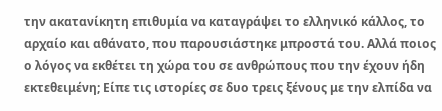την ακατανίκητη επιθυμία να καταγράψει το ελληνικό κάλλος, το αρχαίο και αθάνατο, που παρουσιάστηκε μπροστά του. Αλλά ποιος ο λόγος να εκθέτει τη χώρα του σε ανθρώπους που την έχουν ήδη εκτεθειμένη; Είπε τις ιστορίες σε δυο τρεις ξένους με την ελπίδα να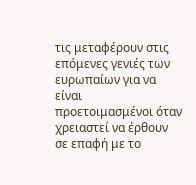τις μεταφέρουν στις επόμενες γενιές των ευρωπαίων για να είναι προετοιμασμένοι όταν χρειαστεί να έρθουν σε επαφή με το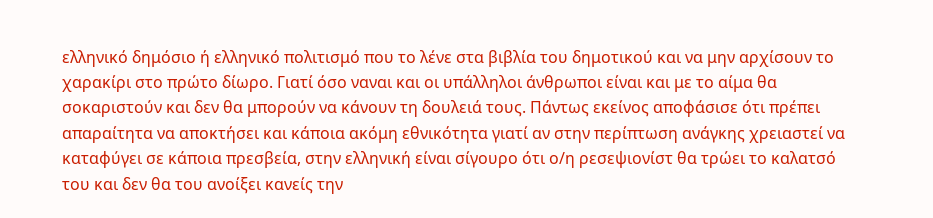ελληνικό δημόσιο ή ελληνικό πολιτισμό που το λένε στα βιβλία του δημοτικού και να μην αρχίσουν το χαρακίρι στο πρώτο δίωρο. Γιατί όσο ναναι και οι υπάλληλοι άνθρωποι είναι και με το αίμα θα σοκαριστούν και δεν θα μπορούν να κάνουν τη δουλειά τους. Πάντως εκείνος αποφάσισε ότι πρέπει απαραίτητα να αποκτήσει και κάποια ακόμη εθνικότητα γιατί αν στην περίπτωση ανάγκης χρειαστεί να καταφύγει σε κάποια πρεσβεία, στην ελληνική είναι σίγουρο ότι ο/η ρεσεψιονίστ θα τρώει το καλατσό του και δεν θα του ανοίξει κανείς την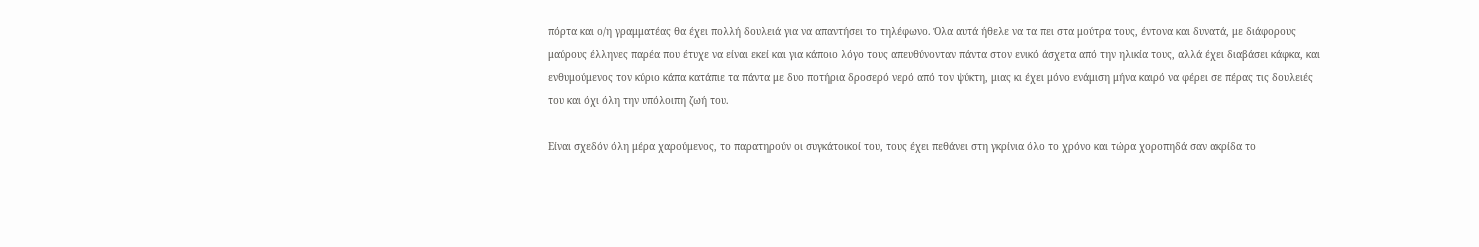πόρτα και ο/η γραμματέας θα έχει πολλή δουλειά για να απαντήσει το τηλέφωνο. Όλα αυτά ήθελε να τα πει στα μούτρα τους, έντονα και δυνατά, με διάφορους μαύρους έλληνες παρέα που έτυχε να είναι εκεί και για κάποιο λόγο τους απευθύνονταν πάντα στον ενικό άσχετα από την ηλικία τους, αλλά έχει διαβάσει κάφκα, και ενθυμούμενος τον κύριο κάπα κατάπιε τα πάντα με δυο ποτήρια δροσερό νερό από τον ψύκτη, μιας κι έχει μόνο ενάμιση μήνα καιρό να φέρει σε πέρας τις δουλειές του και όχι όλη την υπόλοιπη ζωή του.

Είναι σχεδόν όλη μέρα χαρούμενος, το παρατηρούν οι συγκάτοικοί του, τους έχει πεθάνει στη γκρίνια όλο το χρόνο και τώρα χοροπηδά σαν ακρίδα το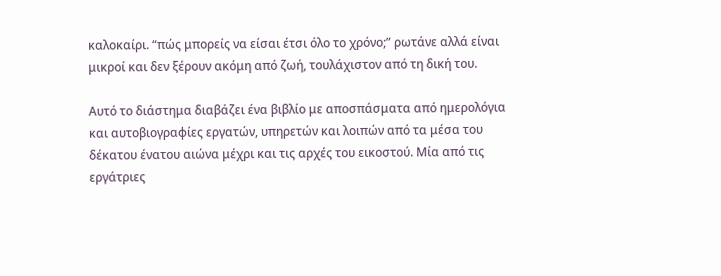καλοκαίρι. “πώς μπορείς να είσαι έτσι όλο το χρόνο;” ρωτάνε αλλά είναι μικροί και δεν ξέρουν ακόμη από ζωή, τουλάχιστον από τη δική του.

Αυτό το διάστημα διαβάζει ένα βιβλίο με αποσπάσματα από ημερολόγια και αυτοβιογραφίες εργατών, υπηρετών και λοιπών από τα μέσα του δέκατου ένατου αιώνα μέχρι και τις αρχές του εικοστού. Μία από τις εργάτριες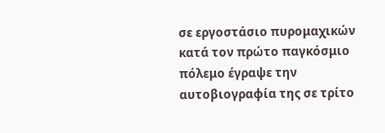σε εργοστάσιο πυρομαχικών κατά τον πρώτο παγκόσμιο πόλεμο έγραψε την αυτοβιογραφία της σε τρίτο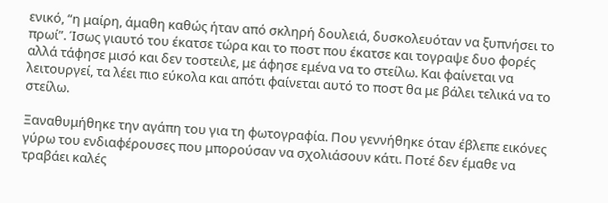ενικό, “η μαίρη, άμαθη καθώς ήταν από σκληρή δουλειά, δυσκολευόταν να ξυπνήσει το πρωί”. Ίσως γιαυτό του έκατσε τώρα και το ποστ που έκατσε και τογραψε δυο φορές αλλά τάφησε μισό και δεν τοστειλε, με άφησε εμένα να το στείλω. Και φαίνεται να λειτουργεί, τα λέει πιο εύκολα και απότι φαίνεται αυτό το ποστ θα με βάλει τελικά να το στείλω.

Ξαναθυμήθηκε την αγάπη του για τη φωτογραφία. Που γεννήθηκε όταν έβλεπε εικόνες γύρω του ενδιαφέρουσες που μπορούσαν να σχολιάσουν κάτι. Ποτέ δεν έμαθε να τραβάει καλές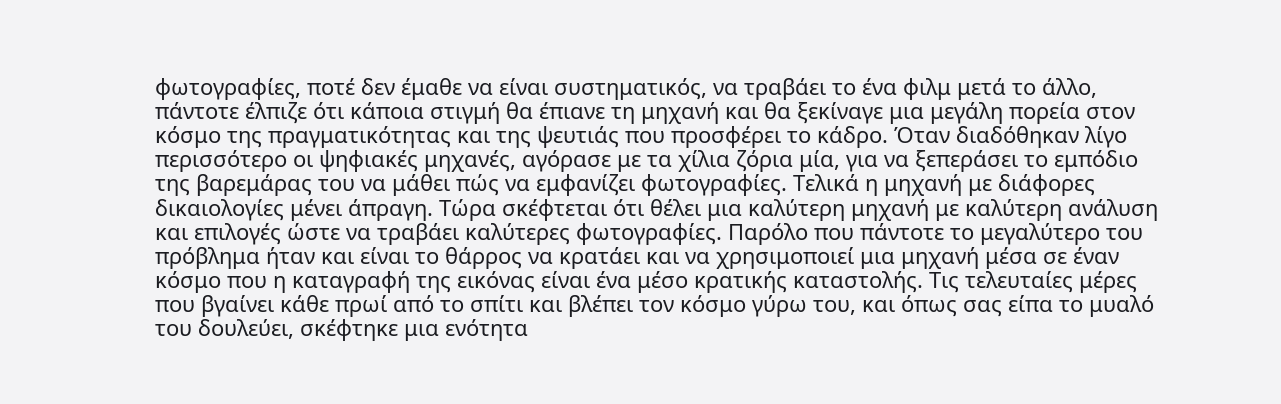φωτογραφίες, ποτέ δεν έμαθε να είναι συστηματικός, να τραβάει το ένα φιλμ μετά το άλλο, πάντοτε έλπιζε ότι κάποια στιγμή θα έπιανε τη μηχανή και θα ξεκίναγε μια μεγάλη πορεία στον κόσμο της πραγματικότητας και της ψευτιάς που προσφέρει το κάδρο. Όταν διαδόθηκαν λίγο περισσότερο οι ψηφιακές μηχανές, αγόρασε με τα χίλια ζόρια μία, για να ξεπεράσει το εμπόδιο της βαρεμάρας του να μάθει πώς να εμφανίζει φωτογραφίες. Τελικά η μηχανή με διάφορες δικαιολογίες μένει άπραγη. Τώρα σκέφτεται ότι θέλει μια καλύτερη μηχανή με καλύτερη ανάλυση και επιλογές ώστε να τραβάει καλύτερες φωτογραφίες. Παρόλο που πάντοτε το μεγαλύτερο του πρόβλημα ήταν και είναι το θάρρος να κρατάει και να χρησιμοποιεί μια μηχανή μέσα σε έναν κόσμο που η καταγραφή της εικόνας είναι ένα μέσο κρατικής καταστολής. Τις τελευταίες μέρες που βγαίνει κάθε πρωί από το σπίτι και βλέπει τον κόσμο γύρω του, και όπως σας είπα το μυαλό του δουλεύει, σκέφτηκε μια ενότητα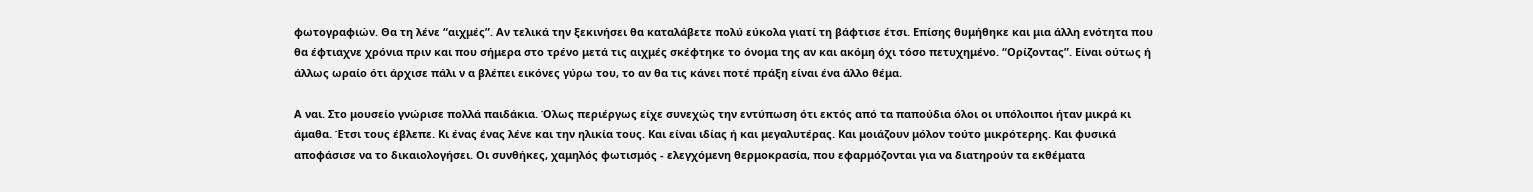φωτογραφιών. Θα τη λένε “αιχμές”. Αν τελικά την ξεκινήσει θα καταλάβετε πολύ εύκολα γιατί τη βάφτισε έτσι. Επίσης θυμήθηκε και μια άλλη ενότητα που θα έφτιαχνε χρόνια πριν και που σήμερα στο τρένο μετά τις αιχμές σκέφτηκε το όνομα της αν και ακόμη όχι τόσο πετυχημένο. “Ορίζοντας”. Είναι ούτως ή άλλως ωραίο ότι άρχισε πάλι ν α βλέπει εικόνες γύρω του, το αν θα τις κάνει ποτέ πράξη είναι ένα άλλο θέμα.

Α ναι. Στο μουσείο γνώρισε πολλά παιδάκια. Όλως περιέργως είχε συνεχώς την εντύπωση ότι εκτός από τα παπούδια όλοι οι υπόλοιποι ήταν μικρά κι άμαθα. Έτσι τους έβλεπε. Κι ένας ένας λένε και την ηλικία τους. Και είναι ιδίας ή και μεγαλυτέρας. Και μοιάζουν μόλον τούτο μικρότερης. Και φυσικά αποφάσισε να το δικαιολογήσει. Οι συνθήκες, χαμηλός φωτισμός - ελεγχόμενη θερμοκρασία, που εφαρμόζονται για να διατηρούν τα εκθέματα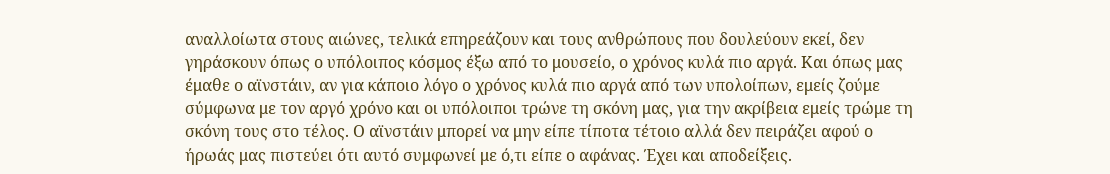αναλλοίωτα στους αιώνες, τελικά επηρεάζουν και τους ανθρώπους που δουλεύουν εκεί, δεν γηράσκουν όπως ο υπόλοιπος κόσμος έξω από το μουσείο, ο χρόνος κυλά πιο αργά. Και όπως μας έμαθε ο αϊνστάιν, αν για κάποιο λόγο ο χρόνος κυλά πιο αργά από των υπολοίπων, εμείς ζούμε σύμφωνα με τον αργό χρόνο και οι υπόλοιποι τρώνε τη σκόνη μας, για την ακρίβεια εμείς τρώμε τη σκόνη τους στο τέλος. Ο αϊνστάιν μπορεί να μην είπε τίποτα τέτοιο αλλά δεν πειράζει αφού ο ήρωάς μας πιστεύει ότι αυτό συμφωνεί με ό,τι είπε ο αφάνας. Έχει και αποδείξεις.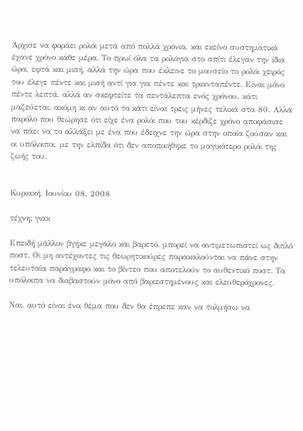Άρχισε να φοράει ρολόι μετά από πολλά χρόνια, και εκείνο συστηματικά έχανε χρόνο κάθε μέρα. Το πρωί όλα τα ρολόγια στο σπίτι έλεγαν την ίδια ώρα, εφτά και μισή, αλλά την ώρα που έκλεινε το μουσείο το ρολόι χειρός του έλεγε πέντε και μισή αντί για για πέντε και τριανταπέντε. Είναι μόνο πέντε λεπτά, αλλά αν σκεφτείτε τα πεντάλεπτα ενός χρόνου, κάτι μαζεύεται, ακόμη κι αν αυτό το κάτι είναι τρεις μήνες τελικά στα 80. Αλλά παρόλο που θεώρησε ότι είχε ένα ρολόι που του κέρδιζε χρόνο αποφάσισε να πάει να το αλλάξει με ένα που έδειχνε την ώρα στην οποία ζούσαν και οι υπόλοιποι, με την ελπίδα ότι δεν αποποιήθηκε το μαγικότερο ρολόι της ζωής του.


Κυριακή, Ιουνίου 08, 2008

τέχνη; γιακ

Επειδή μάλλον βγήκε μεγάλο και βαρετό, μπορεί να αντιμετωπιστεί ως διπλό ποστ. Οι μη αντέχοντες τις θεωρητικούρες παρακαλούνται να πάνε στην τελευταία παράγραφο και το βίντεο που αποτελούν το αυθεντικό ποστ. Τα υπόλοιπα να διαβαστούν μόνο από βαριεστημένους και ελευθερόχρονες.

Ναι, αυτό είναι ένα θέμα που δεν θα έπρεπε καν να τολμήσω να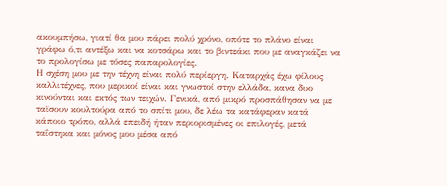ακουμπήσω, γιατί θα μου πάρει πολύ χρόνο, οπότε το πλάνο είναι γράφω ό,τι αντέξω και να κοτσάρω και το βιντεάκι που με αναγκάζει να το προλογίσω με τόσες παπαρολογίες.
Η σχέση μου με την τέχνη είναι πολύ περίεργη. Καταρχάς έχω φίλους καλλιτέχνες, που μερικοί είναι και γνωστοί στην ελλάδα, κανα δυο κινούνται και εκτός των τειχών. Γενικά, από μικρό προσπάθησαν να με ταϊσουν κουλτούρα από το σπίτι μου, δε λέω τα κατάφεραν κατά κάποιο τρόπο, αλλά επειδή ήταν περιορισμένες οι επιλογές, μετά ταΐστηκα και μόνος μου μέσα από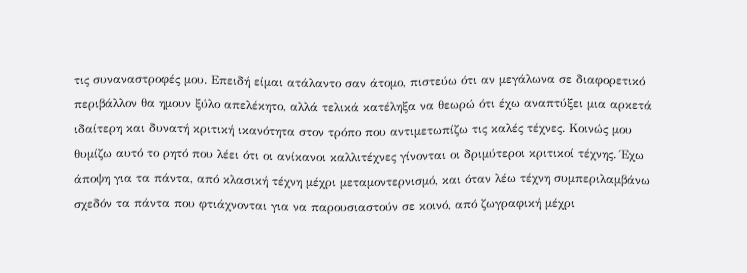τις συναναστροφές μου. Επειδή είμαι ατάλαντο σαν άτομο, πιστεύω ότι αν μεγάλωνα σε διαφορετικό περιβάλλον θα ημουν ξύλο απελέκητο, αλλά τελικά κατέληξα να θεωρώ ότι έχω αναπτύξει μια αρκετά ιδαίτερη και δυνατή κριτική ικανότητα στον τρόπο που αντιμετωπίζω τις καλές τέχνες. Κοινώς μου θυμίζω αυτό το ρητό που λέει ότι οι ανίκανοι καλλιτέχνες γίνονται οι δριμύτεροι κριτικοί τέχνης. Έχω άποψη για τα πάντα, από κλασική τέχνη μέχρι μεταμοντερνισμό, και όταν λέω τέχνη συμπεριλαμβάνω σχεδόν τα πάντα που φτιάχνονται για να παρουσιαστούν σε κοινό, από ζωγραφική μέχρι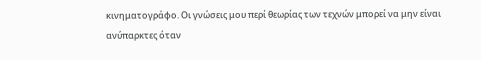κινηματογράφο. Οι γνώσεις μου περί θεωρίας των τεχνών μπορεί να μην είναι ανύπαρκτες όταν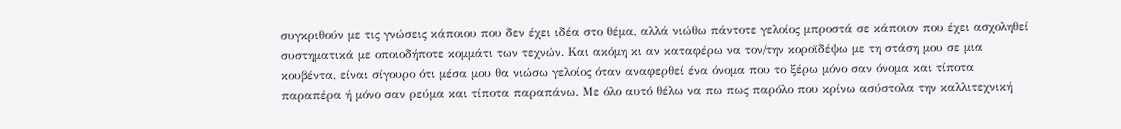συγκριθούν με τις γνώσεις κάποιου που δεν έχει ιδέα στο θέμα, αλλά νιώθω πάντοτε γελοίος μπροστά σε κάποιον που έχει ασχοληθεί συστηματικά με οποιοδήποτε κομμάτι των τεχνών. Και ακόμη κι αν καταφέρω να τον/την κοροϊδέψω με τη στάση μου σε μια κουβέντα, είναι σίγουρο ότι μέσα μου θα νιώσω γελοίος όταν αναφερθεί ένα όνομα που το ξέρω μόνο σαν όνομα και τίποτα παραπέρα ή μόνο σαν ρεύμα και τίποτα παραπάνω. Με όλο αυτό θέλω να πω πως παρόλο που κρίνω ασύστολα την καλλιτεχνική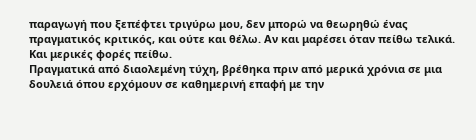παραγωγή που ξεπέφτει τριγύρω μου, δεν μπορώ να θεωρηθώ ένας πραγματικός κριτικός, και ούτε και θέλω. Αν και μαρέσει όταν πείθω τελικά. Και μερικές φορές πείθω.
Πραγματικά από διαολεμένη τύχη, βρέθηκα πριν από μερικά χρόνια σε μια δουλειά όπου ερχόμουν σε καθημερινή επαφή με την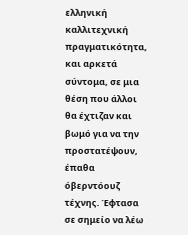ελληνική καλλιτεχνική πραγματικότητα, και αρκετά σύντομα, σε μια θέση που άλλοι θα έχτιζαν και βωμό για να την προστατέψουν, έπαθα όβερντόουζ τέχνης. Έφτασα σε σημείο να λέω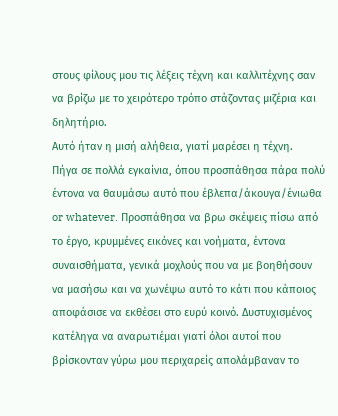στους φίλους μου τις λέξεις τέχνη και καλλιτέχνης σαν να βρίζω με το χειρότερο τρόπο στάζοντας μιζέρια και δηλητήριο.
Αυτό ήταν η μισή αλήθεια, γιατί μαρέσει η τέχνη.
Πήγα σε πολλά εγκαίνια, όπου προσπάθησα πάρα πολύ έντονα να θαυμάσω αυτό που έβλεπα/άκουγα/ένιωθα or whatever. Προσπάθησα να βρω σκέψεις πίσω από το έργο, κρυμμένες εικόνες και νοήματα, έντονα συναισθήματα, γενικά μοχλούς που να με βοηθήσουν να μασήσω και να χωνέψω αυτό το κάτι που κάποιος αποφάσισε να εκθέσει στο ευρύ κοινό. Δυστυχισμένος κατέληγα να αναρωτιέμαι γιατί όλοι αυτοί που βρίσκονταν γύρω μου περιχαρείς απολάμβαναν το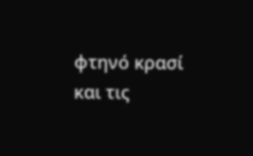φτηνό κρασί και τις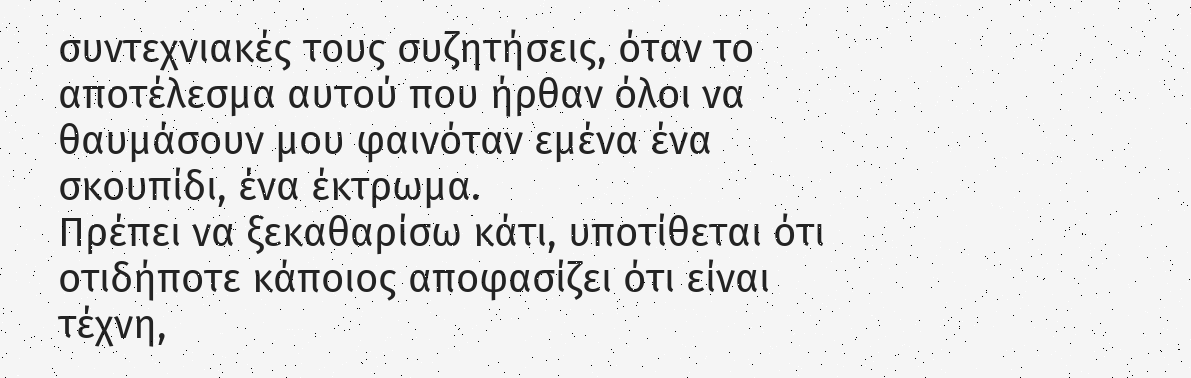συντεχνιακές τους συζητήσεις, όταν το αποτέλεσμα αυτού που ήρθαν όλοι να θαυμάσουν μου φαινόταν εμένα ένα σκουπίδι, ένα έκτρωμα.
Πρέπει να ξεκαθαρίσω κάτι, υποτίθεται ότι οτιδήποτε κάποιος αποφασίζει ότι είναι τέχνη,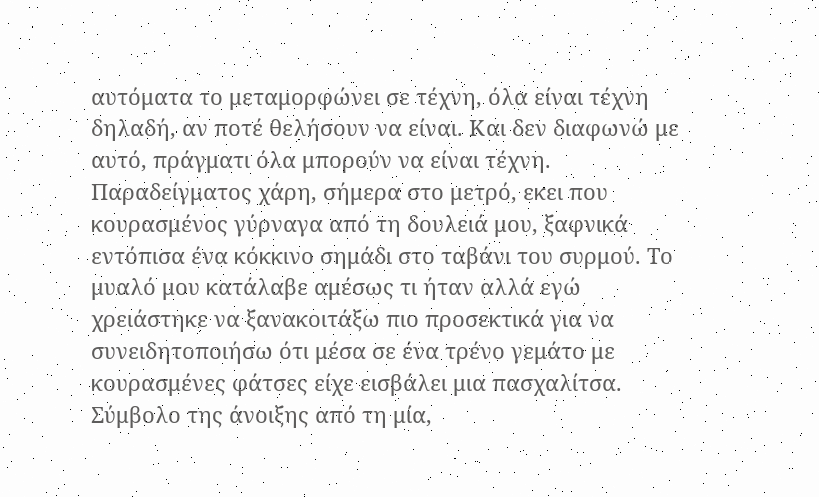αυτόματα το μεταμορφώνει σε τέχνη, όλα είναι τέχνη δηλαδή, αν ποτέ θελήσουν να είναι. Και δεν διαφωνώ με αυτό, πράγματι όλα μπορούν να είναι τέχνη. Παραδείγματος χάρη, σήμερα στο μετρό, εκει που κουρασμένος γύρναγα από τη δουλειά μου, ξαφνικά εντόπισα ένα κόκκινο σημάδι στο ταβάνι του συρμού. Το μυαλό μου κατάλαβε αμέσως τι ήταν αλλά εγώ χρειάστηκε να ξανακοιτάξω πιο προσεκτικά για να συνειδητοποιήσω ότι μέσα σε ένα τρένο γεμάτο με κουρασμένες φάτσες είχε εισβάλει μια πασχαλίτσα. Σύμβολο της άνοιξης από τη μία,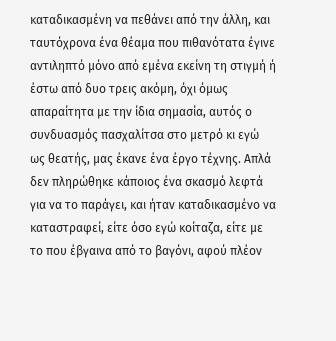καταδικασμένη να πεθάνει από την άλλη, και ταυτόχρονα ένα θέαμα που πιθανότατα έγινε αντιληπτό μόνο από εμένα εκείνη τη στιγμή ή έστω από δυο τρεις ακόμη, όχι όμως απαραίτητα με την ίδια σημασία, αυτός ο συνδυασμός πασχαλίτσα στο μετρό κι εγώ ως θεατής, μας έκανε ένα έργο τέχνης. Απλά δεν πληρώθηκε κάποιος ένα σκασμό λεφτά για να το παράγει, και ήταν καταδικασμένο να καταστραφεί, είτε όσο εγώ κοίταζα, είτε με το που έβγαινα από το βαγόνι, αφού πλέον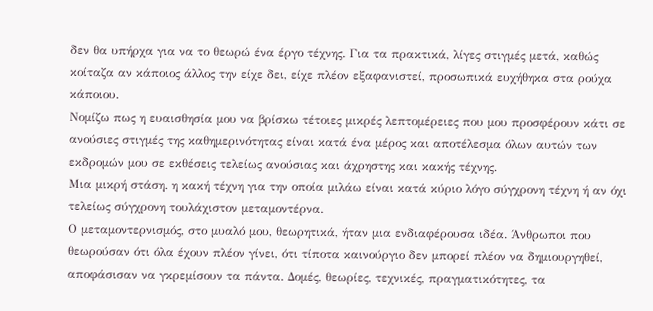δεν θα υπήρχα για να το θεωρώ ένα έργο τέχνης. Για τα πρακτικά, λίγες στιγμές μετά, καθώς κοίταζα αν κάποιος άλλος την είχε δει, είχε πλέον εξαφανιστεί, προσωπικά ευχήθηκα στα ρούχα κάποιου.
Νομίζω πως η ευαισθησία μου να βρίσκω τέτοιες μικρές λεπτομέρειες που μου προσφέρουν κάτι σε ανούσιες στιγμές της καθημερινότητας είναι κατά ένα μέρος και αποτέλεσμα όλων αυτών των εκδρομών μου σε εκθέσεις τελείως ανούσιας και άχρηστης και κακής τέχνης.
Μια μικρή στάση. η κακή τέχνη για την οποία μιλάω είναι κατά κύριο λόγο σύγχρονη τέχνη ή αν όχι τελείως σύγχρονη τουλάχιστον μεταμοντέρνα.
Ο μεταμοντερνισμός, στο μυαλό μου, θεωρητικά, ήταν μια ενδιαφέρουσα ιδέα. Άνθρωποι που θεωρούσαν ότι όλα έχουν πλέον γίνει, ότι τίποτα καινούργιο δεν μπορεί πλέον να δημιουργηθεί, αποφάσισαν να γκρεμίσουν τα πάντα. Δομές, θεωρίες, τεχνικές, πραγματικότητες, τα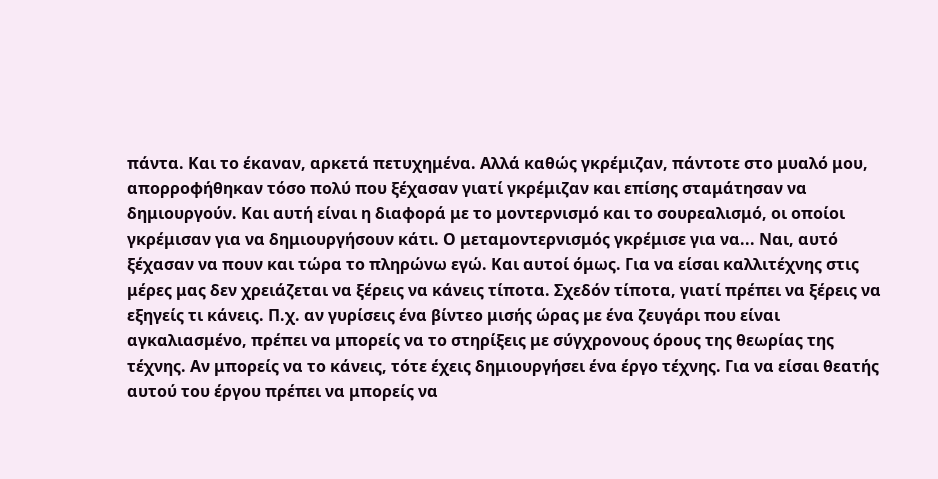πάντα. Και το έκαναν, αρκετά πετυχημένα. Αλλά καθώς γκρέμιζαν, πάντοτε στο μυαλό μου, απορροφήθηκαν τόσο πολύ που ξέχασαν γιατί γκρέμιζαν και επίσης σταμάτησαν να δημιουργούν. Και αυτή είναι η διαφορά με το μοντερνισμό και το σουρεαλισμό, οι οποίοι γκρέμισαν για να δημιουργήσουν κάτι. Ο μεταμοντερνισμός γκρέμισε για να... Ναι, αυτό ξέχασαν να πουν και τώρα το πληρώνω εγώ. Και αυτοί όμως. Για να είσαι καλλιτέχνης στις μέρες μας δεν χρειάζεται να ξέρεις να κάνεις τίποτα. Σχεδόν τίποτα, γιατί πρέπει να ξέρεις να εξηγείς τι κάνεις. Π.χ. αν γυρίσεις ένα βίντεο μισής ώρας με ένα ζευγάρι που είναι αγκαλιασμένο, πρέπει να μπορείς να το στηρίξεις με σύγχρονους όρους της θεωρίας της τέχνης. Αν μπορείς να το κάνεις, τότε έχεις δημιουργήσει ένα έργο τέχνης. Για να είσαι θεατής αυτού του έργου πρέπει να μπορείς να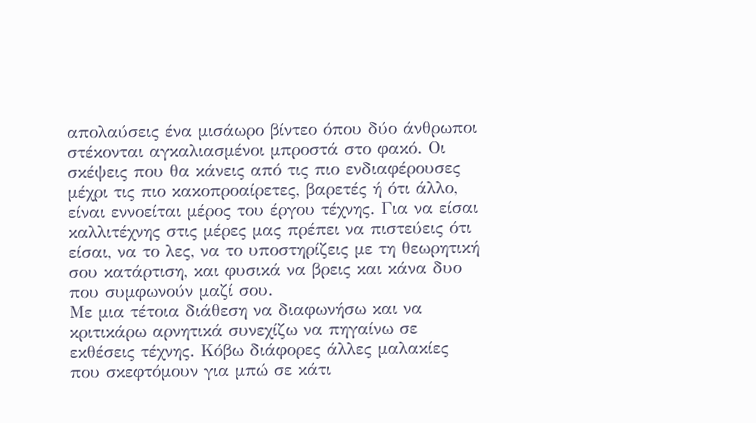απολαύσεις ένα μισάωρο βίντεο όπου δύο άνθρωποι στέκονται αγκαλιασμένοι μπροστά στο φακό. Οι σκέψεις που θα κάνεις από τις πιο ενδιαφέρουσες μέχρι τις πιο κακοπροαίρετες, βαρετές ή ότι άλλο, είναι εννοείται μέρος του έργου τέχνης. Για να είσαι καλλιτέχνης στις μέρες μας πρέπει να πιστεύεις ότι είσαι, να το λες, να το υποστηρίζεις με τη θεωρητική σου κατάρτιση, και φυσικά να βρεις και κάνα δυο που συμφωνούν μαζί σου.
Με μια τέτοια διάθεση να διαφωνήσω και να κριτικάρω αρνητικά συνεχίζω να πηγαίνω σε εκθέσεις τέχνης. Κόβω διάφορες άλλες μαλακίες που σκεφτόμουν για μπώ σε κάτι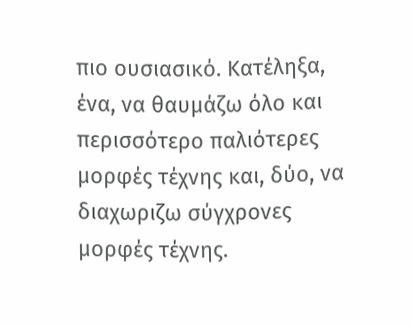πιο ουσιασικό. Κατέληξα, ένα, να θαυμάζω όλο και περισσότερο παλιότερες μορφές τέχνης και, δύο, να διαχωριζω σύγχρονες μορφές τέχνης.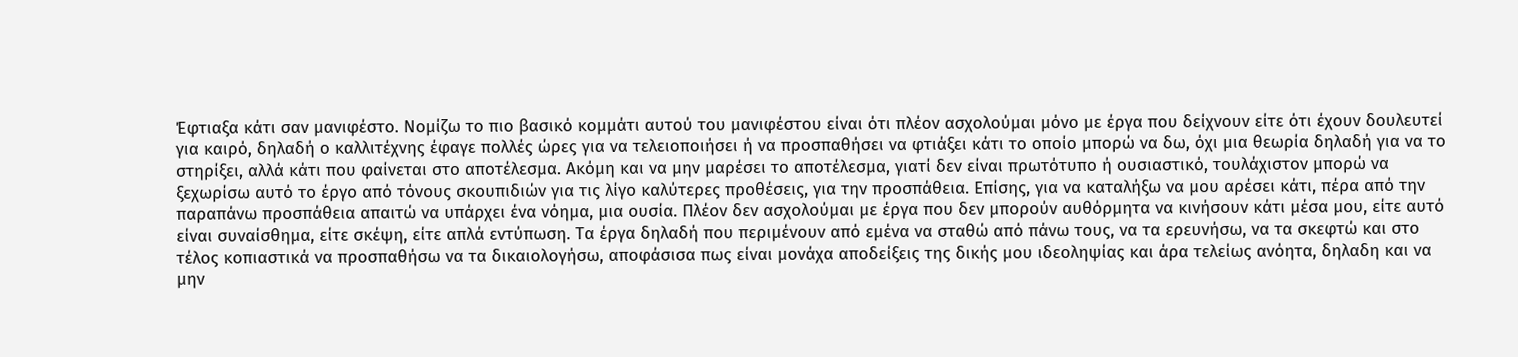Έφτιαξα κάτι σαν μανιφέστο. Νομίζω το πιο βασικό κομμάτι αυτού του μανιφέστου είναι ότι πλέον ασχολούμαι μόνο με έργα που δείχνουν είτε ότι έχουν δουλευτεί για καιρό, δηλαδή ο καλλιτέχνης έφαγε πολλές ώρες για να τελειοποιήσει ή να προσπαθήσει να φτιάξει κάτι το οποίο μπορώ να δω, όχι μια θεωρία δηλαδή για να το στηρίξει, αλλά κάτι που φαίνεται στο αποτέλεσμα. Ακόμη και να μην μαρέσει το αποτέλεσμα, γιατί δεν είναι πρωτότυπο ή ουσιαστικό, τουλάχιστον μπορώ να ξεχωρίσω αυτό το έργο από τόνους σκουπιδιών για τις λίγο καλύτερες προθέσεις, για την προσπάθεια. Επίσης, για να καταλήξω να μου αρέσει κάτι, πέρα από την παραπάνω προσπάθεια απαιτώ να υπάρχει ένα νόημα, μια ουσία. Πλέον δεν ασχολούμαι με έργα που δεν μπορούν αυθόρμητα να κινήσουν κάτι μέσα μου, είτε αυτό είναι συναίσθημα, είτε σκέψη, είτε απλά εντύπωση. Τα έργα δηλαδή που περιμένουν από εμένα να σταθώ από πάνω τους, να τα ερευνήσω, να τα σκεφτώ και στο τέλος κοπιαστικά να προσπαθήσω να τα δικαιολογήσω, αποφάσισα πως είναι μονάχα αποδείξεις της δικής μου ιδεοληψίας και άρα τελείως ανόητα, δηλαδη και να μην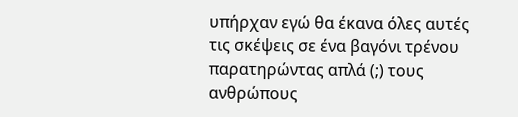υπήρχαν εγώ θα έκανα όλες αυτές τις σκέψεις σε ένα βαγόνι τρένου παρατηρώντας απλά (;) τους ανθρώπους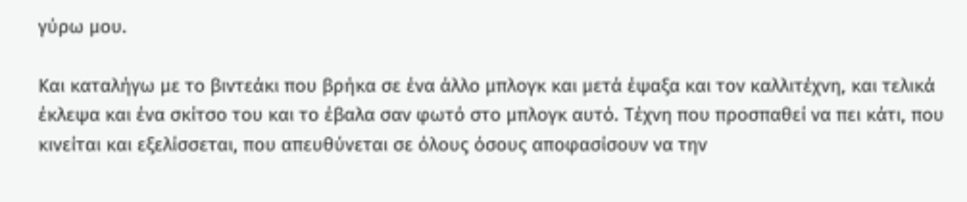γύρω μου.

Και καταλήγω με το βιντεάκι που βρήκα σε ένα άλλο μπλογκ και μετά έψαξα και τον καλλιτέχνη, και τελικά έκλεψα και ένα σκίτσο του και το έβαλα σαν φωτό στο μπλογκ αυτό. Τέχνη που προσπαθεί να πει κάτι, που κινείται και εξελίσσεται, που απευθύνεται σε όλους όσους αποφασίσουν να την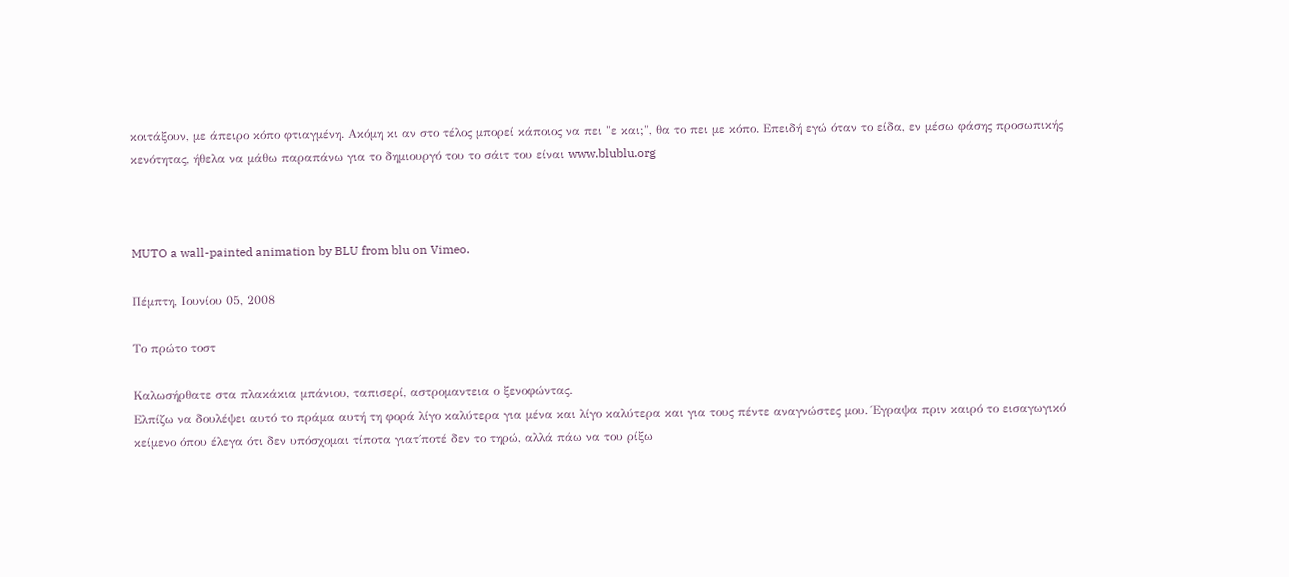κοιτάξουν, με άπειρο κόπο φτιαγμένη. Ακόμη κι αν στο τέλος μπορεί κάποιος να πει "ε και;", θα το πει με κόπο. Επειδή εγώ όταν το είδα, εν μέσω φάσης προσωπικής κενότητας, ήθελα να μάθω παραπάνω για το δημιουργό του το σάιτ του είναι www.blublu.org



MUTO a wall-painted animation by BLU from blu on Vimeo.

Πέμπτη, Ιουνίου 05, 2008

Το πρώτο τοστ

Καλωσήρθατε στα πλακάκια μπάνιου, ταπισερί, αστρομαντεια ο ξενοφώντας.
Ελπίζω να δουλέψει αυτό το πράμα αυτή τη φορά λίγο καλύτερα για μένα και λίγο καλύτερα και για τους πέντε αναγνώστες μου. Έγραψα πριν καιρό το εισαγωγικό κείμενο όπου έλεγα ότι δεν υπόσχομαι τίποτα γιατ΄ποτέ δεν το τηρώ, αλλά πάω να του ρίξω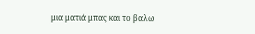μια ματιά μπας και το βαλω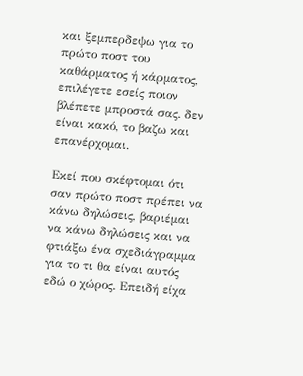και ξεμπερδεψω για το πρώτο ποστ του καθάρματος ή κάρματος, επιλέγετε εσείς ποιον βλέπετε μπροστά σας. δεν είναι κακό, το βαζω και επανέρχομαι.

Εκεί που σκέφτομαι ότι σαν πρώτο ποστ πρέπει να κάνω δηλώσεις, βαριέμαι να κάνω δηλώσεις και να φτιάξω ένα σχεδιάγραμμα για το τι θα είναι αυτός εδώ ο χώρος. Επειδή είχα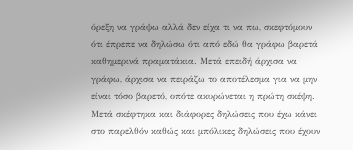όρεξη να γράψω αλλά δεν είχα τι να πω, σκεφτόμουν ότι έπρεπε να δηλώσω ότι από εδώ θα γράφω βαρετά καθημερινά πραματάκια. Μετά επειδή άρχισα να γράφω, άρχισα να πειράζω το αποτέλεσμα για να μην είναι τόσο βαρετό, οπότε ακυρώνεται η πρώτη σκέψη. Μετά σκέφτηκα και διάφορες δηλώσεις που έχω κάνει στο παρελθόν καθώς και μπόλικες δηλώσεις που έχουν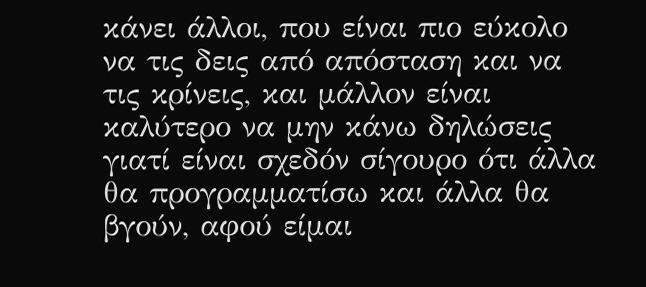κάνει άλλοι, που είναι πιο εύκολο να τις δεις από απόσταση και να τις κρίνεις, και μάλλον είναι καλύτερο να μην κάνω δηλώσεις γιατί είναι σχεδόν σίγουρο ότι άλλα θα προγραμματίσω και άλλα θα βγούν, αφού είμαι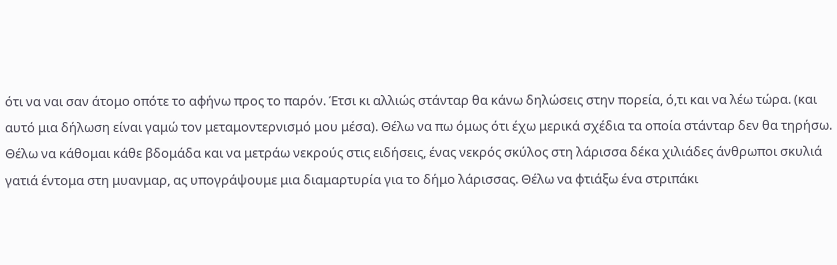ότι να ναι σαν άτομο οπότε το αφήνω προς το παρόν. Έτσι κι αλλιώς στάνταρ θα κάνω δηλώσεις στην πορεία, ό,τι και να λέω τώρα. (και αυτό μια δήλωση είναι γαμώ τον μεταμοντερνισμό μου μέσα). Θέλω να πω όμως ότι έχω μερικά σχέδια τα οποία στάνταρ δεν θα τηρήσω. Θέλω να κάθομαι κάθε βδομάδα και να μετράω νεκρούς στις ειδήσεις, ένας νεκρός σκύλος στη λάρισσα δέκα χιλιάδες άνθρωποι σκυλιά γατιά έντομα στη μυανμαρ, ας υπογράψουμε μια διαμαρτυρία για το δήμο λάρισσας. Θέλω να φτιάξω ένα στριπάκι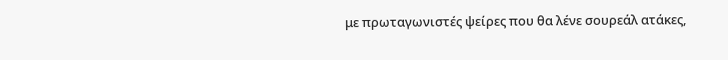με πρωταγωνιστές ψείρες που θα λένε σουρεάλ ατάκες,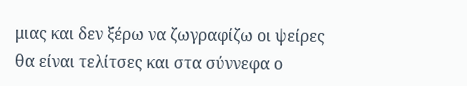μιας και δεν ξέρω να ζωγραφίζω οι ψείρες θα είναι τελίτσες και στα σύννεφα ο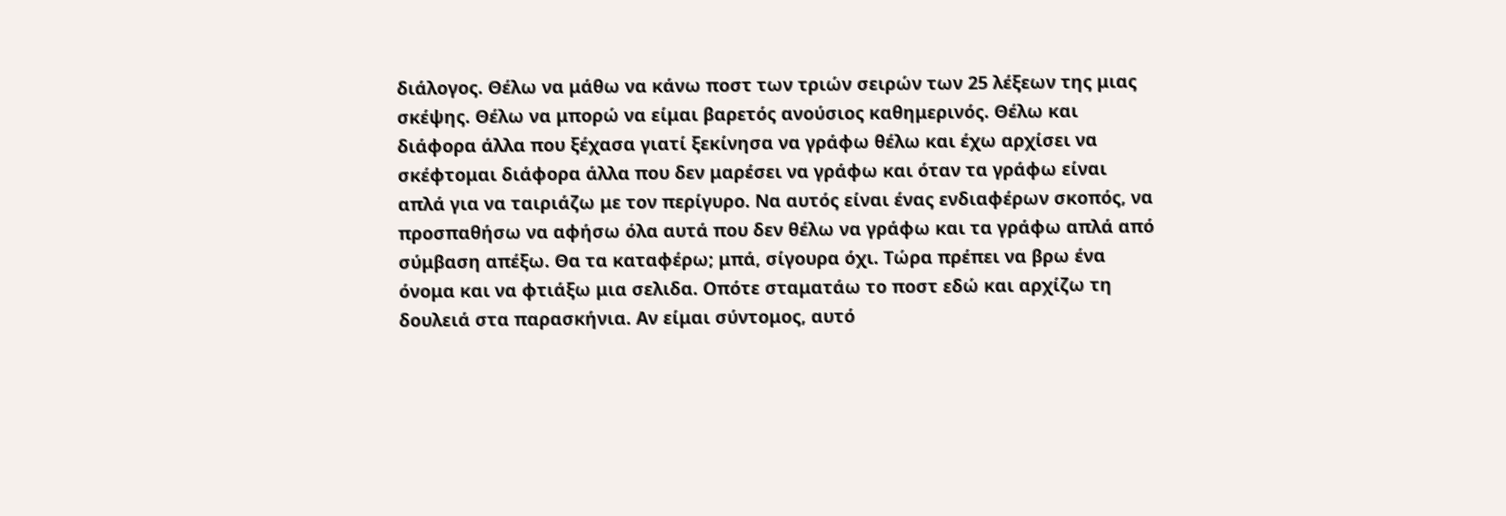διάλογος. Θέλω να μάθω να κάνω ποστ των τριών σειρών των 25 λέξεων της μιας σκέψης. Θέλω να μπορώ να είμαι βαρετός ανούσιος καθημερινός. Θέλω και διάφορα άλλα που ξέχασα γιατί ξεκίνησα να γράφω θέλω και έχω αρχίσει να σκέφτομαι διάφορα άλλα που δεν μαρέσει να γράφω και όταν τα γράφω είναι απλά για να ταιριάζω με τον περίγυρο. Να αυτός είναι ένας ενδιαφέρων σκοπός, να προσπαθήσω να αφήσω όλα αυτά που δεν θέλω να γράφω και τα γράφω απλά από σύμβαση απέξω. Θα τα καταφέρω; μπά, σίγουρα όχι. Τώρα πρέπει να βρω ένα όνομα και να φτιάξω μια σελιδα. Οπότε σταματάω το ποστ εδώ και αρχίζω τη δουλειά στα παρασκήνια. Αν είμαι σύντομος, αυτό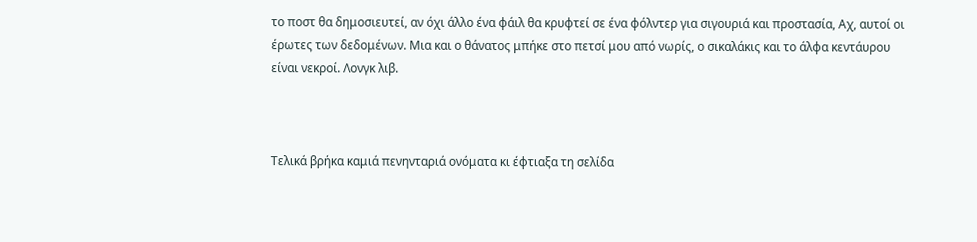το ποστ θα δημοσιευτεί, αν όχι άλλο ένα φάιλ θα κρυφτεί σε ένα φόλντερ για σιγουριά και προστασία, Αχ, αυτοί οι έρωτες των δεδομένων. Μια και ο θάνατος μπήκε στο πετσί μου από νωρίς, ο σικαλάκις και το άλφα κεντάυρου είναι νεκροί. Λονγκ λιβ.



Τελικά βρήκα καμιά πενηνταριά ονόματα κι έφτιαξα τη σελίδα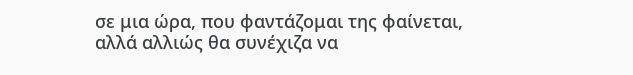σε μια ώρα, που φαντάζομαι της φαίνεται, αλλά αλλιώς θα συνέχιζα να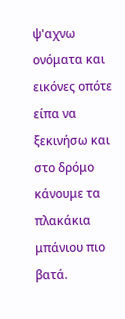ψ'αχνω ονόματα και εικόνες οπότε είπα να ξεκινήσω και στο δρόμο κάνουμε τα πλακάκια μπάνιου πιο βατά.